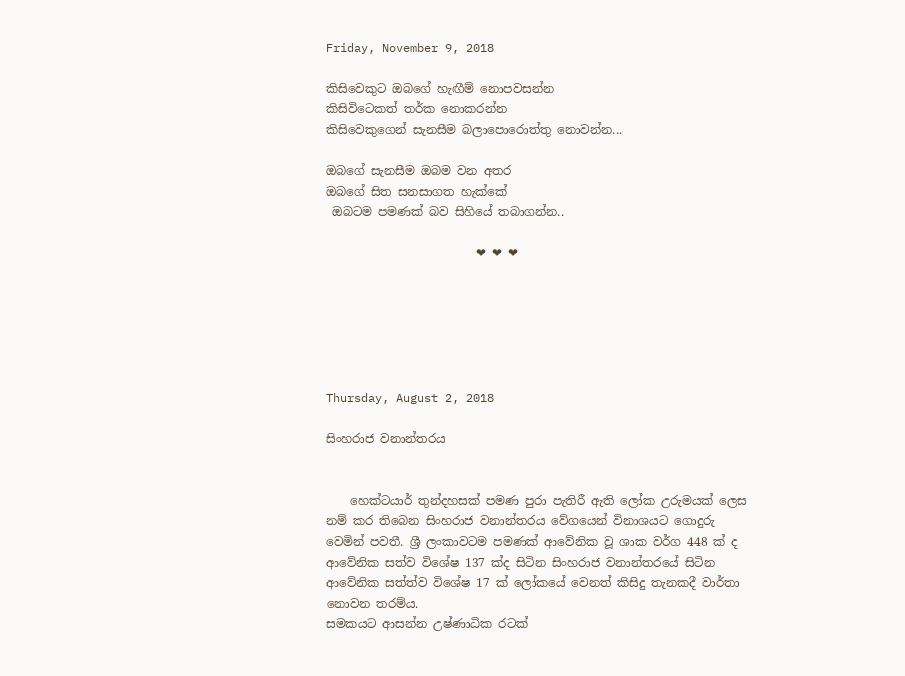Friday, November 9, 2018

කිසිවෙකුට ඔබගේ හැඟීම් නොපවසන්න
කිසිවිටෙකත් තර්ක නොකරන්න
කිසිවෙකුගෙන් සැනසීම බලාපොරොත්තු නොවන්න...

ඔබගේ සැනසීම ඔබම වන අතර
ඔබගේ සිත සනසාගත හැක්කේ
 ඔබටම පමණක් බව සිහියේ තබාගන්න..

                         ❤ ❤ ❤






Thursday, August 2, 2018

සිංහරාජ වනාන්තරය


    හෙක්‌ටයාර් තුන්දහසක්‌ පමණ පුරා පැතිරී ඇති ලෝක උරුමයක්‌ ලෙස නම් කර තිබෙන සිංහරාජ වනාන්තරය වේගයෙන් විනාශයට ගොදුරු වෙමින් පවතී. ශ්‍රී ලංකාවටම පමණක්‌ ආවේනික වූ ශාක වර්ග 448 ක්‌ ද ආවේනික සත්ව විශේෂ 137 ක්‌ද සිටින සිංහරාජ වනාන්තරයේ සිටින ආවේනික සත්ත්ව විශේෂ 17 ක්‌ ලෝකයේ වෙනත් කිසිදු තැනකදී වාර්තා නොවන තරම්ය.
සමකයට ආසන්න උෂ්ණාධික රටක්‌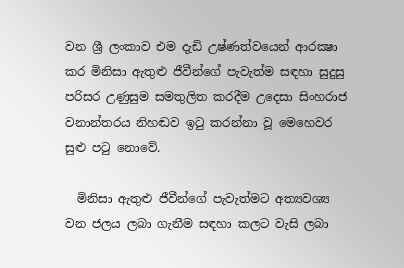වන ශ්‍රී ලංකාව එම දැඩි උෂ්ණත්වයෙන් ආරක්‍ෂා කර මිනිසා ඇතුළු ජීවීන්ගේ පැවැත්ම සඳහා සුදුසු පරිසර උණුසුම සමතුලිත කරදීම උදෙසා සිංහරාජ වනාන්තරය නිහඬව ඉටු කරන්නා වූ මෙහෙවර සුළු පටු නොවේ.

  මිනිසා ඇතුළු ජීවීන්ගේ පැවැත්මට අත්‍යවශ්‍ය වන ජලය ලබා ගැනීම සඳහා කලට වැසි ලබා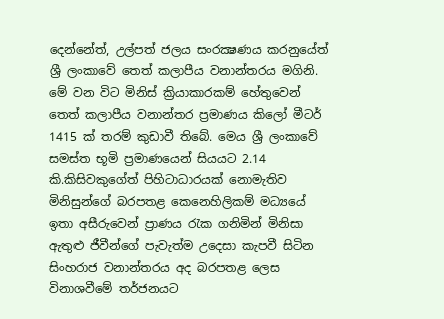දෙන්නේත්, උල්පත් ජලය සංරක්‍ෂණය කරනුයේත් ශ්‍රී ලංකාවේ තෙත් කලාපීය වනාන්තරය මගිනි. මේ වන විට මිනිස්‌ ක්‍රියාකාරකම් හේතුවෙන් තෙත් කලාපීය වනාන්තර ප්‍රමාණය කිලෝ මීටර් 1415 ක්‌ තරම් කුඩාවී තිබේ. මෙය ශ්‍රී ලංකාවේ සමස්‌ත භූමි ප්‍රමාණයෙන් සියයට 2.14 කි.කිසිවකුගේත් පිහිටාධාරයක්‌ නොමැතිව මිනිසුන්ගේ බරපතළ කෙනෙහිලිකම් මධ්‍යයේ ඉතා අසීරුවෙන් ප්‍රාණය රැක ගනිමින් මිනිසා ඇතුළු ජීවීන්ගේ පැවැත්ම උදෙසා කැපවී සිටින සිංහරාජ වනාන්තරය අද බරපතළ ලෙස විනාශවීමේ තර්ජනයට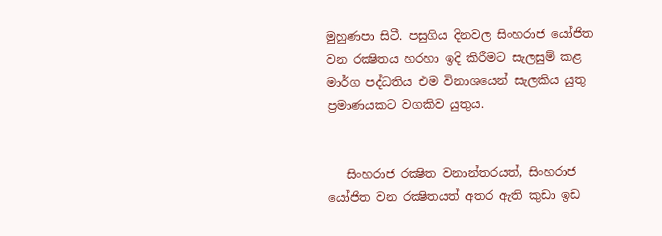මුහුණපා සිටී. පසුගිය දිනවල සිංහරාජ යෝජිත වන රක්‍ෂිතය හරහා ඉදි කිරීමට සැලසුම් කළ මාර්ග පද්ධතිය එම විනාශයෙන් සැලකිය යුතු ප්‍රමාණයකට වගකිව යුතුය.


   සිංහරාජ රක්‍ෂිත වනාන්තරයත්, සිංහරාජ යෝජිත වන රක්‍ෂිතයත් අතර ඇති කුඩා ඉඩ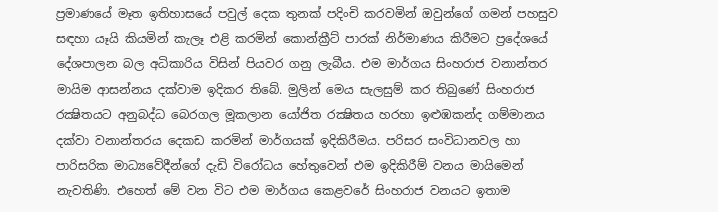ප්‍රමාණයේ මෑත ඉතිහාසයේ පවුල් දෙක තුනක්‌ පදිංචි කරවමින් ඔවුන්ගේ ගමන් පහසුව සඳහා යෑයි කියමින් කැලෑ එළි කරමින් කොන්ක්‍රීට්‌ පාරක්‌ නිර්මාණය කිරීමට ප්‍රදේශයේ දේශපාලන බල අධිකාරිය විසින් පියවර ගනු ලැබීය. එම මාර්ගය සිංහරාජ වනාන්තර මායිම ආසන්නය දක්‌වාම ඉදිකර තිබේ. මුලින් මෙය සැලසුම් කර තිබුණේ සිංහරාජ රක්‍ෂිතයට අනුබද්ධ බෙරගල මූකලාන යෝජිත රක්‍ෂිතය හරහා ඉළුඹකන්ද ගම්මානය දක්‌වා වනාන්තරය දෙකඩ කරමින් මාර්ගයක්‌ ඉදිකිරීමය. පරිසර සංවිධානවල හා පාරිසරික මාධ්‍යවේදීන්ගේ දැඩි විරෝධය හේතුවෙන් එම ඉදිකිරීම් වනය මායිමෙන් නැවතිණි. එහෙත් මේ වන විට එම මාර්ගය කෙළවරේ සිංහරාජ වනයට ඉතාම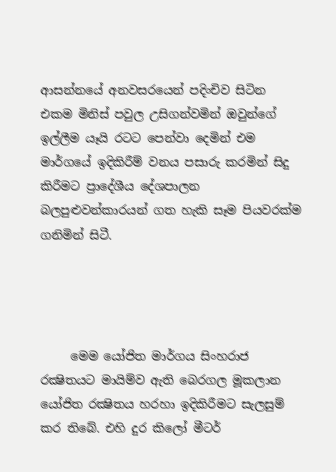ආසන්නයේ අනවසරයෙන් පදිංචිව සිටින එකම මිනිස්‌ පවුල උසිගන්වමින් ඔවුන්ගේ ඉල්ලීම යෑයි රටට පෙන්වා දෙමින් එම මාර්ගයේ ඉදිකිරීම් වනය පසාරු කරමින් සිදු කිරීමට ප්‍රාදේශීය දේශපාලන බලපුළුවන්කාරයන් ගත හැකි සෑම පියවරක්‌ම ගනිමින් සිටී.




     මෙම යෝජිත මාර්ගය සිංහරාජ රක්‍ෂිතයට මායිම්ව ඇති බෙරගල මූකලාන යෝජිත රක්‍ෂිතය හරහා ඉදිකිරීමට සැලසුම් කර තිබේ. එහි දුර කිලෝ මීටර්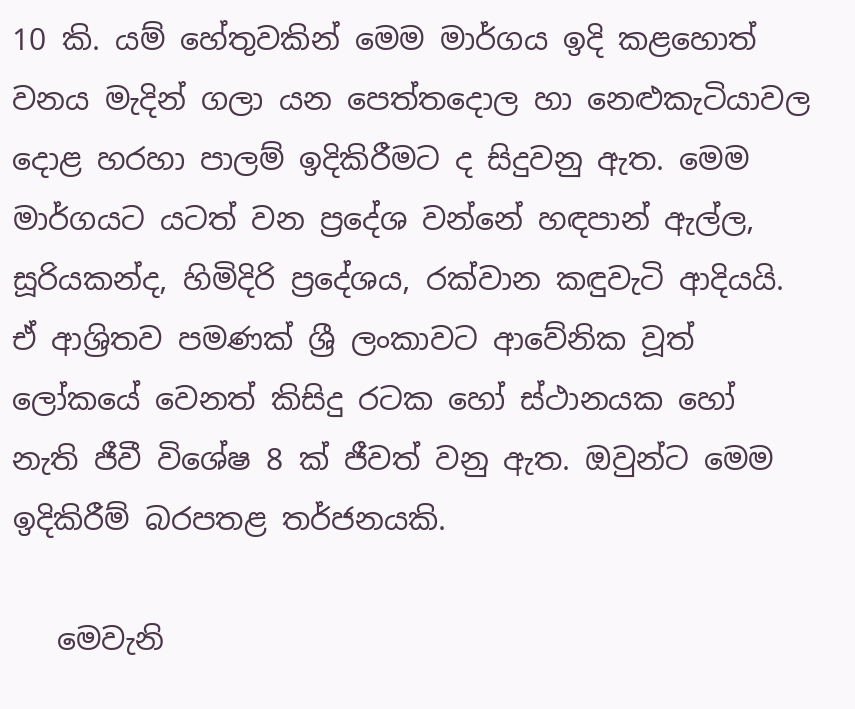10 කි. යම් හේතුවකින් මෙම මාර්ගය ඉදි කළහොත් වනය මැදින් ගලා යන පෙත්තදොල හා නෙළුකැටියාවල දොළ හරහා පාලම් ඉදිකිරීමට ද සිදුවනු ඇත. මෙම මාර්ගයට යටත් වන ප්‍රදේශ වන්නේ හඳපාන් ඇල්ල, සූරියකන්ද, හිමිදිරි ප්‍රදේශය, රක්‌වාන කඳුවැටි ආදියයි. ඒ ආශ්‍රිතව පමණක්‌ ශ්‍රී ලංකාවට ආවේනික වූත් ලෝකයේ වෙනත් කිසිදු රටක හෝ ස්‌ථානයක හෝ නැති ජීවී විශේෂ 8 ක්‌ ජීවත් වනු ඇත. ඔවුන්ට මෙම ඉදිකිරීම් බරපතළ තර්ජනයකි.

   මෙවැනි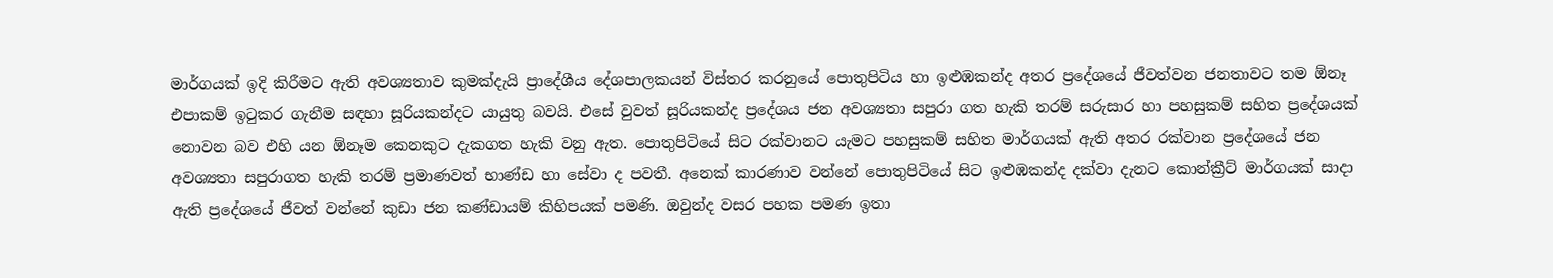මාර්ගයක්‌ ඉදි කිරීමට ඇති අවශ්‍යතාව කුමක්‌දැයි ප්‍රාදේශීය දේශපාලකයන් විස්‌තර කරනුයේ පොතුපිටිය හා ඉළුඹකන්ද අතර ප්‍රදේශයේ ජීවත්වන ජනතාවට තම ඕනෑ එපාකම් ඉටුකර ගැනීම සඳහා සූරියකන්දට යායුතු බවයි. එසේ වුවත් සූරියකන්ද ප්‍රදේශය ජන අවශ්‍යතා සපුරා ගත හැකි තරම් සරුසාර හා පහසුකම් සහිත ප්‍රදේශයක්‌ නොවන බව එහි යන ඕනෑම කෙනකුට දැකගත හැකි වනු ඇත. පොතුපිටියේ සිට රක්‌වානට යැමට පහසුකම් සහිත මාර්ගයක්‌ ඇති අතර රක්‌වාන ප්‍රදේශයේ ජන අවශ්‍යතා සපුරාගත හැකි තරම් ප්‍රමාණවත් භාණ්‌ඩ හා සේවා ද පවතී. අනෙක්‌ කාරණාව වන්නේ පොතුපිටියේ සිට ඉළුඹකන්ද දක්‌වා දැනට කොන්ක්‍රීට්‌ මාර්ගයක්‌ සාදා ඇති ප්‍රදේශයේ ජීවත් වන්නේ කුඩා ජන කණ්‌ඩායම් කිහිපයක්‌ පමණි. ඔවුන්ද වසර පහක පමණ ඉතා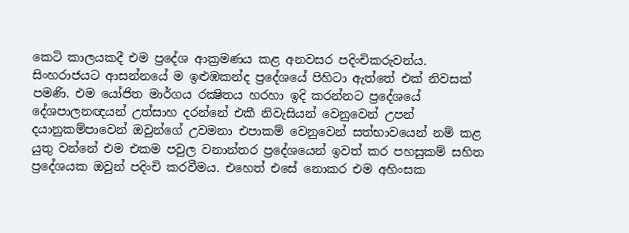කෙටි කාලයකදී එම ප්‍රදේශ ආක්‍රමණය කළ අනවසර පදිංචිකරුවන්ය. සිංහරාජයට ආසන්නයේ ම ඉළුඹකන්ද ප්‍රදේශයේ පිහිටා ඇත්තේ එක්‌ නිවසක්‌ පමණි. එම යෝජිත මාර්ගය රක්‍ෂිතය හරහා ඉදි කරන්නට ප්‍රදේශයේ දේශපාලනඥයන් උත්සාහ දරන්නේ එකී නිවැසියන් වෙනුවෙන් උපන් දයානුකම්පාවෙන් ඔවුන්ගේ උවමනා එපාකම් වෙනුවෙන් සත්භාවයෙන් නම් කළ යුතු වන්නේ එම එකම පවුල වනාන්තර ප්‍රදේශයෙන් ඉවත් කර පහසුකම් සහිත ප්‍රදේශයක ඔවුන් පදිංචි කරවීමය. එහෙත් එසේ නොකර එම අහිංසක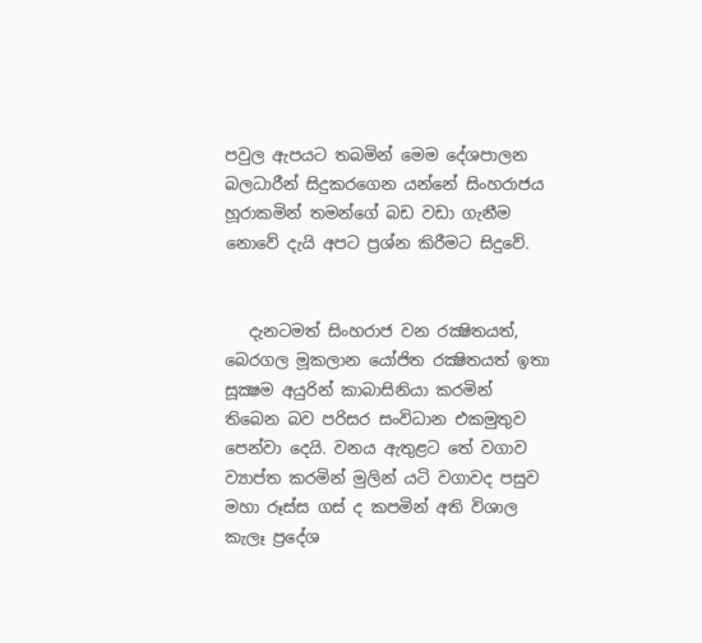පවුල ඇපයට තබමින් මෙම දේශපාලන බලධාරීන් සිදුකරගෙන යන්නේ සිංහරාජය හූරාකමින් තමන්ගේ බඩ වඩා ගැනීම නොවේ දැයි අපට ප්‍රශ්න කිරීමට සිදුවේ.


   දැනටමත් සිංහරාජ වන රක්‍ෂිතයත්, බෙරගල මූකලාන යෝජිත රක්‍ෂිතයත් ඉතා සූක්‍ෂම අයුරින් කාබාසිනියා කරමින් තිබෙන බව පරිසර සංවිධාන එකමුතුව පෙන්වා දෙයි. වනය ඇතුළට තේ වගාව ව්‍යාප්ත කරමින් මුලින් යටි වගාවද පසුව මහා රූස්‌ස ගස්‌ ද කපමින් අති විශාල කැලෑ ප්‍රදේශ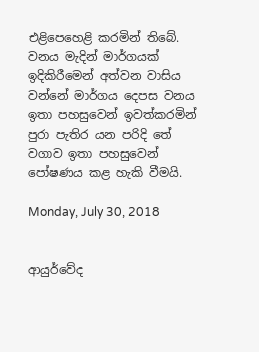එළිපෙහෙළි කරමින් තිබේ. වනය මැදින් මාර්ගයක්‌ ඉදිකිරීමෙන් අත්වන වාසිය වන්නේ මාර්ගය දෙපස වනය ඉතා පහසුවෙන් ඉවත්කරමින් පුරා පැතිර යන පරිදි තේ වගාව ඉතා පහසුවෙන් පෝෂණය කළ හැකි වීමයි.

Monday, July 30, 2018


ආයුර්වේද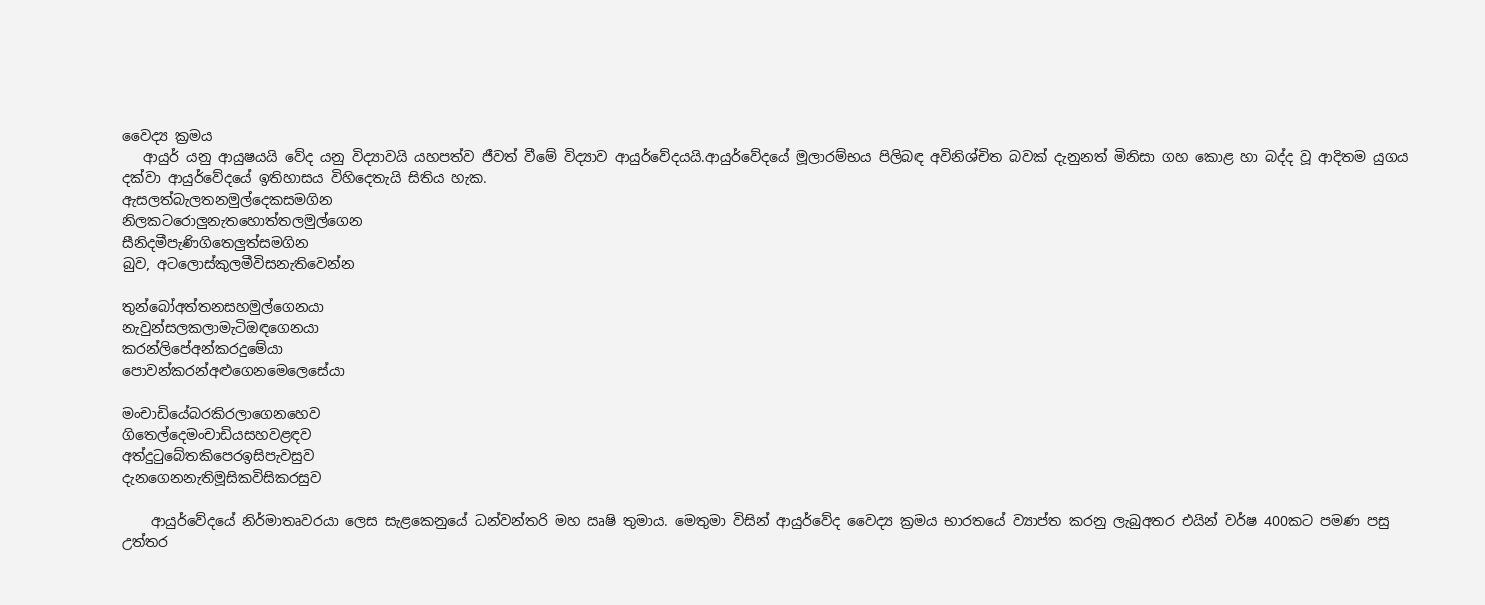වෛද්‍ය ක්‍රමය
   ආයුර් යනු ආයුෂයයි වේද යනු විද්‍යාවයි යහපත්ව ජීවත් වීමේ විද්‍යාව ආයුර්වේදයයි.ආයුර්වේදයේ මූලාරම්භය පිලිබඳ අවිනිශ්චිත බවක් දැනුනත් මිනිසා ගහ කොළ හා බද්ද වූ ආදිතම යුගය දක්වා ආයුර්වේදයේ ඉතිහාසය විහිදෙතැයි සිතිය හැක.
ඇසලත්බැලතනමුල්දෙකසමගින
නිලකටරොලුනැතහොත්තලමුල්ගෙන
සීනිදමීපැණිගිතෙලුත්සමගින
බුව, අටලොස්‌කුලමීවිසනැතිවෙන්න

තුන්බෝඅත්තනසහමුල්ගෙනයා
නැවුන්සලකලාමැටිඔඳගෙනයා
කරන්ලිපේඅන්කරදුමේයා
පොවන්කරන්අළුගෙනමෙලෙසේයා

මංචාඩියේබරකිරලාගෙනහෙව
ගිතෙල්දෙමංචාඩියසහවළඳව
අත්දුටුබේතකිපෙරඉසිපැවසුව
දැනගෙනනැතිමූසිකවිසිකරසුව

    ආයුර්වේදයේ නිර්මාතෘවරයා ලෙස සැළකෙනුයේ ධන්වන්තරි මහ ඍෂි තුමාය. මෙතුමා විසින් ආයුර්වේද වෛද්‍ය ක්‍රමය භාරතයේ ව්‍යාප්ත කරනු ලැබුඅතර එයින් වර්ෂ 400කට පමණ පසු උත්තර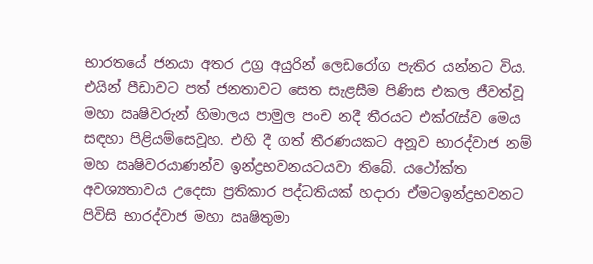භාරතයේ ජනයා අතර උග්‍ර අයුරින් ලෙඩරෝග පැතිර යන්නට විය. එයින් පීඩාවට පත් ජනතාවට සෙත සැළසීම පිණිස එකල ජීවත්වූ මහා ඍෂිවරුන් හිමාලය පාමුල පංච නදී තීරයට එක්රැස්ව මෙය සඳහා පිළියම්සෙවූහ. එහි දී ගත් තීරණයකට අනූව භාරද්වාජ නම් මහ ඍෂිවරයාණන්ව ඉන්ද්‍රභවනයටයවා තිබේ. යථෝක්ත අවශ්‍යතාවය උදෙසා ප්‍රතිකාර පද්ධතියක් හදාරා ඒමටඉන්ද්‍රභවනට පිවිසි භාරද්වාජ මහා ඍෂිතුමා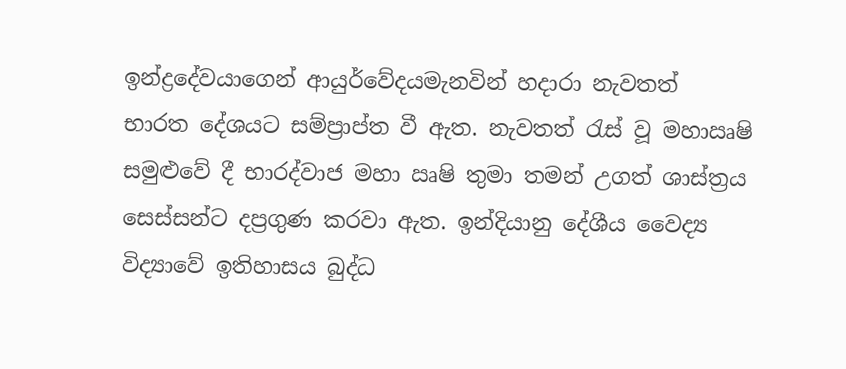ඉන්ද්‍රදේවයාගෙන් ආයුර්වේදයමැනවින් හදාරා නැවතත් භාරත දේශයට සම්ප්‍රාප්ත වී ඇත. නැවතත් රැස් වූ මහාඍෂි සමුළුවේ දී භාරද්වාජ මහා ඍෂි තුමා තමන් උගත් ශාස්ත්‍රය සෙස්සන්ට දප්‍රගුණ කරවා ඇත. ඉන්දියානු දේශීය වෛද්‍ය විද්‍යාවේ ඉතිහාසය බුද්ධ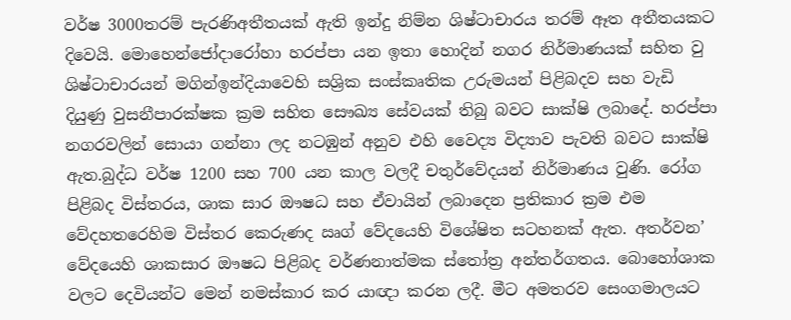වර්ෂ 3000තරම් පැරණිඅතීතයක් ඇති ඉන්දු නිම්න ශිෂ්ටාචාරය තරම් ඈත අතීතයකට දිවෙයි. මොහෙන්ජෝදාරෝහා හරප්පා යන ඉතා හොදින් නගර නිර්මාණයක් සහිත වු ශිෂ්ටාචාරයන් මගින්ඉන්දියාවෙහි සශ්‍රික සංස්කෘතික උරුමයන් පිළිබදව සහ වැඩි දියුණු වුසනීපාරක්ෂක ක්‍රම සහිත සෞඛ්‍ය සේවයක් තිබු බවට සාක්ෂි ලබාදේ. හරප්පා නගරවලින් සොයා ගන්නා ලද නටඹුන් අනුව එහි වෛද්‍ය විද්‍යාව පැවති බවට සාක්ෂි ඇත.බුද්ධ වර්ෂ 1200 සහ 700 යන කාල වලදී චතුර්වේදයන් නිර්මාණය වුණි. රෝග පිළිබද විස්තරය, ශාක සාර ඖෂධ සහ ඒවායින් ලබාදෙන ප්‍රතිකාර ක්‍රම එම වේදහතරෙහිම විස්තර කෙරුණද ඍග් වේදයෙහි විශේෂිත සටහනක් ඇත. අතර්වන’ වේදයෙහි ශාකසාර ඖෂධ පිළිබද වර්ණනාත්මක ස්තෝත්‍ර අන්තර්ගතය. බොහෝශාක වලට දෙවියන්ට මෙන් නමස්කාර කර යාඥා කරන ලදී. මීට අමතරව සෙංගමාලයට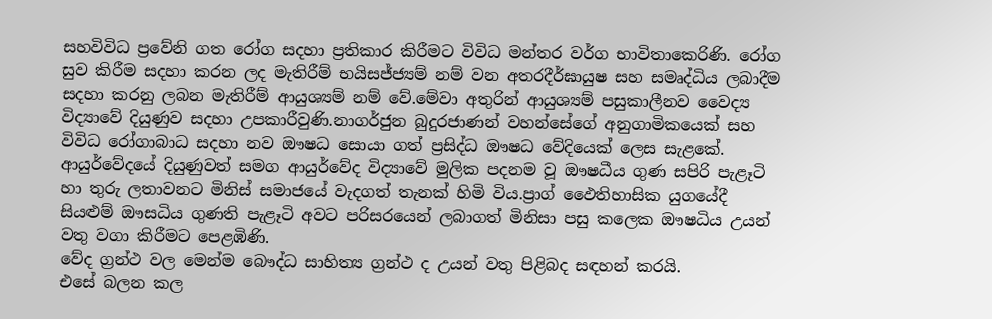සහවිවිධ ප්‍රවේනි ගත රෝග සදහා ප්‍රතිකාර කිරීමට විවිධ මන්තර වර්ග භාවිතාකෙරිණි. රෝග සුව කිරීම සදහා කරන ලද මැතිරීම් භයිසජ්ජ්‍යම් නම් වන අතරදීර්ඝායුෂ සහ සමෘද්ධිය ලබාදීම සදහා කරනු ලබන මැතිරීම් ආයුශ්‍යම් නම් වේ.මේවා අතුරින් ආයුශ්‍යම් පසුකාලීනව වෛද්‍ය විද්‍යාවේ දියුණුව සදහා උපකාරීවුණි.නාගර්ජුන බුදුරජාණන් වහන්සේගේ අනුගාමිකයෙක් සහ විවිධ රෝගාබාධ සදහා නව ඖෂධ සොයා ගත් ප්‍රසිද්ධ ඖෂධ වේදියෙක් ලෙස සැළකේ.
ආයුර්වේදයේ දියුණුවත් සමග ආයුර්වේද විද්‍යාවේ මුලික පදනම වූ ඖෂධීය ගුණ සපිරි පැළෑටි හා තුරු ලතාවනට මිනිස් සමාජයේ වැදගත් තැනක් හිමි විය.ප්‍රාග් ඵෛතිහාසික යුගයේදී සියළුම් ඖසධිය ගුණති පැළෑටි අවට පරිසරයෙන් ලබාගත් මිනිසා පසු කලෙක ඖෂධිය උයන් වතු වගා කිරීමට පෙළඹිණි.
වේද ග්‍රන්ථ වල මෙන්ම බෞද්ධ සාහිත්‍ය ග්‍රන්ථ ද උයන් වතු පිළිබද සඳහන් කරයි.
එසේ බලන කල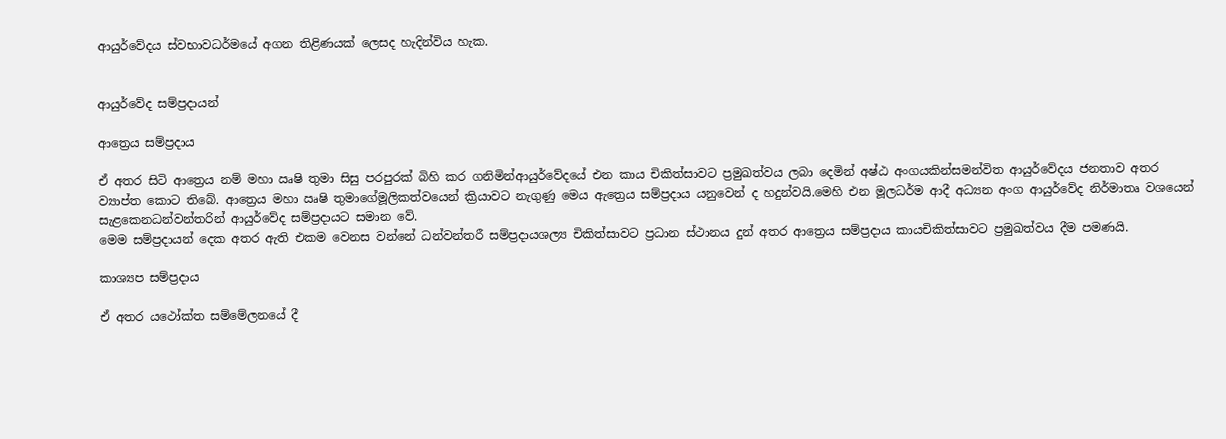ආයුර්වේදය ස්වභාවධර්මයේ අගන තිළිණයක් ලෙසද හැදින්විය හැක.


ආයුර්වේද සම්ප්‍රදායන්

ආත්‍රෙය සම්ප්‍රදාය

ඒ අතර සිටි ආත්‍රෙය නම් මහා ඍෂි තුමා සිසු පරපුරක් බිහි කර ගනිමින්ආයුර්වේදයේ එන කාය චිකිත්සාවට ප්‍රමුඛත්වය ලබා දෙමින් අෂ්ඨ අංගයකින්සමන්විත ආයුර්වේදය ජනතාව අතර ව්‍යාප්ත කොට තිබේ. ආත්‍රෙය මහා ඍෂි තුමාගේමූලිකත්වයෙන් ක්‍රියාවට නැගුණු මෙය ඇත්‍රෙය සම්ප්‍රදාය යනුවෙන් ද හදුන්වයි.මෙහි එන මූලධර්ම ආදී අධ්‍යන අංග ආයුර්වේද නිර්මාතෘ වශයෙන් සැළකෙනධන්වන්තරින් ආයුර්වේද සම්ප්‍රදායට සමාන වේ.
මෙම සම්ප්‍රදායන් දෙක අතර ඇති එකම වෙනස වන්නේ ධන්වන්තරී සම්ප්‍රදායශල්‍ය චිකිත්සාවට ප්‍රධාන ස්ථානය දුන් අතර ආත්‍රෙය සම්ප්‍රදාය කායචිකිත්සාවට ප්‍රමුඛත්වය දීම පමණයි.

කාශ්‍යප සම්ප්‍රදාය

ඒ අතර යථෝක්ත සම්මේලනයේ දී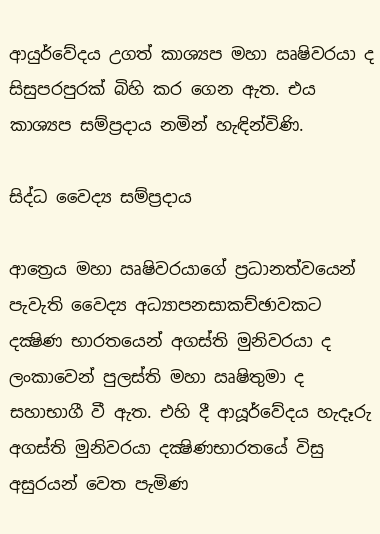ආයුර්වේදය උගත් කාශ්‍යප මහා ඍෂිවරයා ද සිසුපරපුරක් බිහි කර ගෙන ඇත. එය කාශ්‍යප සම්ප්‍රදාය නමින් හැඳින්විණි.

සිද්ධ වෛද්‍ය සම්ප්‍රදාය

ආත්‍රෙය මහා ඍෂිවරයාගේ ප්‍රධානත්වයෙන් පැවැති වෛද්‍ය අධ්‍යාපනසාකච්ඡාවකට දක්‍ෂිණ භාරතයෙන් අගස්ති මුනිවරයා ද ලංකාවෙන් පුලස්ති මහා ඍෂිතුමා ද සහාභාගී වී ඇත. එහි දී ආයූර්වේදය හැදෑරු අගස්ති මුනිවරයා දක්‍ෂිණභාරතයේ විසු අසුරයන් වෙත පැමිණ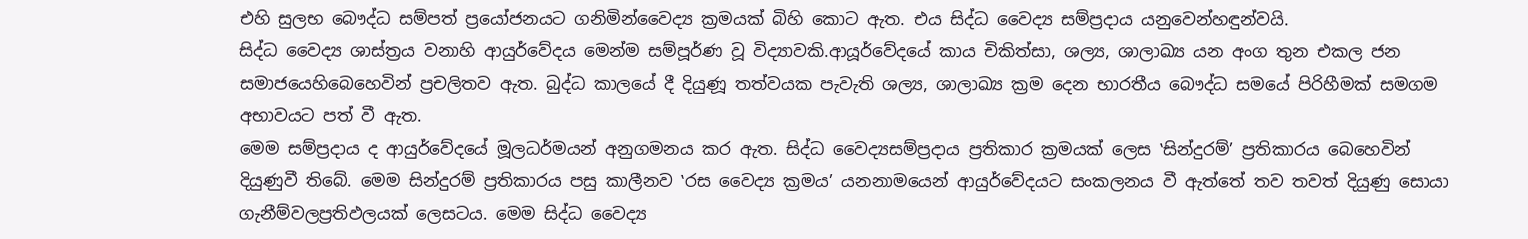එහි සුලභ බෞද්ධ සම්පත් ප්‍රයෝජනයට ගනිමින්වෛද්‍ය ක්‍රමයක් බිහි කොට ඇත. එය සිද්ධ වෛද්‍ය සම්ප්‍රදාය යනුවෙන්හඳුන්වයි.
සිද්ධ වෛද්‍ය ශාස්ත්‍රය වනාහි ආයුර්වේදය මෙන්ම සම්පූර්ණ වූ විද්‍යාවකි.ආයූර්වේදයේ කාය චිකිත්සා, ශල්‍ය, ශාලාඛ්‍ය යන අංග තුන එකල ජන සමාජයෙහිබෙහෙවින් ප්‍රචලිතව ඇත. බුද්ධ කාලයේ දී දියුණූ තත්වයක පැවැති ශල්‍ය, ශාලාඛ්‍ය ක්‍රම දෙන භාරතීය බෞද්ධ සමයේ පිරිහීමක් සමගම අභාවයට පත් වී ඇත.
මෙම සම්ප්‍රදාය ද ආයුර්වේදයේ මූලධර්මයන් අනුගමනය කර ඇත. සිද්ධ වෛද්‍යසම්ප්‍රදාය ප්‍රතිකාර ක්‍රමයක් ලෙස ‛සින්දුරම්’ ප්‍රතිකාරය බෙහෙවින් දියුණුවී තිබේ. මෙම සින්දුරම් ප්‍රතිකාරය පසු කාලීනව ‛රස වෛද්‍ය ක්‍රමය’ යනනාමයෙන් ආයුර්වේදයට සංකලනය වී ඇත්තේ තව තවත් දියුණු සොයා ගැනීම්වලප්‍රතිඵලයක් ලෙසටය. මෙම සිද්ධ වෛද්‍ය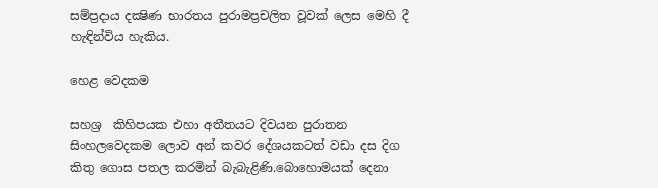සම්ප්‍රදාය දක්‍ෂිණ භාරතය පුරාමප්‍රචලිත වූවක් ලෙස මෙහි දී හැඳින්විය හැකිය.

හෙළ වෙදකම

සහශ්‍ර  කිහිපයක එහා අතීතයට දිවයන පුරාතන සිංහලවෙදකම ලොව අන් කවර දේශයකටත් වඩා දස දිග කිතු ගොස පතල කරමින් බැබැළිණි.බොහොමයක් දෙනා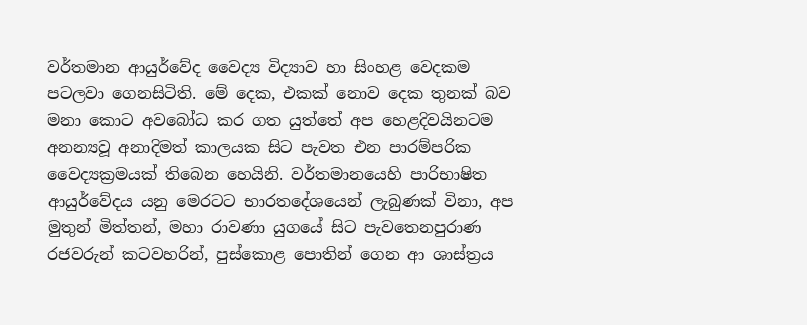වර්තමාන ආයුර්වේද වෛද්‍ය විද්‍යාව හා සිංහළ වෙදකම පටලවා ගෙනසිටිති. මේ දෙක, එකක් නොව දෙක තුනක් බව මනා කොට අවබෝධ කර ගත යුත්තේ අප හෙළදිවයිනටම අනන්‍යවූ අනාදිමත් කාලයක සිට පැවත එන පාරම්පරික වෛද්‍යක්‍රමයක් තිබෙන හෙයිනි. වර්තමානයෙහි පාරිභාෂිත ආයුර්වේදය යනු මෙරටට භාරතදේශයෙන් ලැබුණක් විනා, අප මුතුන් මිත්තන්, මහා රාවණා යුගයේ සිට පැවතෙනපුරාණ රජවරුන් කටවහරින්, පුස්කොළ පොතින් ගෙන ආ ශාස්ත්‍රය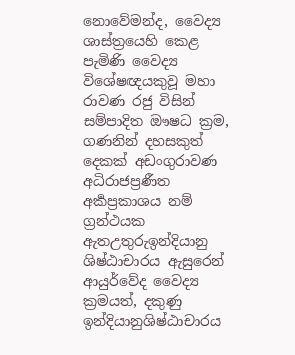නොවේමන්ද, වෛද්‍ය ශාස්ත්‍රයෙහි කෙළ පැමිණි වෛද්‍ය විශේෂඥයකුවූ මහා රාවණ රජු විසින් සම්පාදිත ඖෂධ ක්‍රම, ගණනින් දහසකුත් දෙකක් අඩංගුරාවණ අධිරාජප්‍රණීත අර්‍කප්‍රකාශය නම් ග්‍රන්ථයක ඇතඋතුරුඉන්දියානු ශිෂ්ඨාචාරය ඇසුරෙන් ආයුර්වේද වෛද්‍ය ක්‍රමයත්, දකුණු ඉන්දියානුශිෂ්ඨාචාරය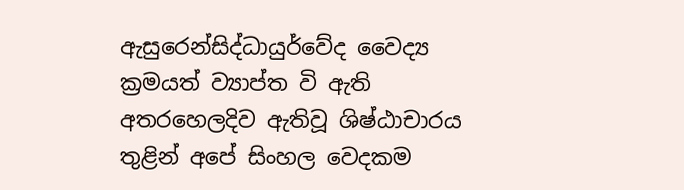ඇසුරෙන්සිද්ධායුර්වේද වෛද්‍ය ක්‍රමයත් ව්‍යාප්ත වි ඇති අතරහෙලදිව ඇතිවූ ශිෂ්ඨාචාරය තුළින් අපේ සිංහල වෙදකම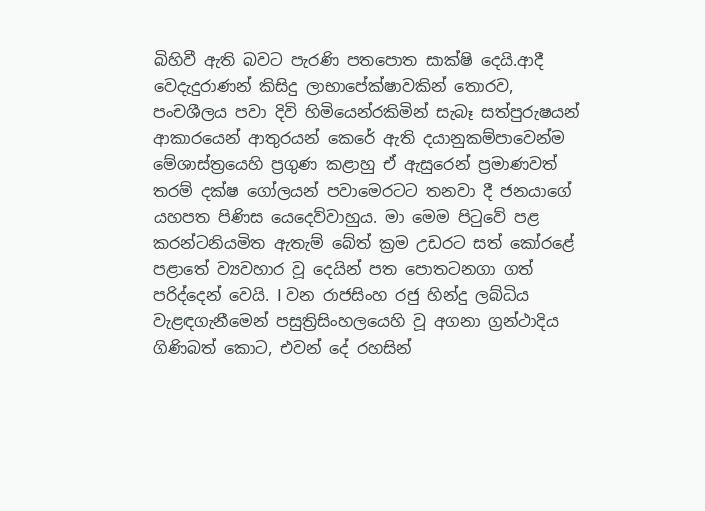බිහිවී ඇති බවට පැරණි ‍පතපොත සාක්ෂි දෙයි.ආදී වෙදැදුරාණන් කිසිදු ලාභාපේක්ෂාවකින් තොරව, පංචශීලය පවා දිවි හිමියෙන්රකිමින් සැබෑ සත්පුරුෂයන් ආකාරයෙන් ආතුරයන් කෙරේ ඇති දයානුකම්පාවෙන්ම මේශාස්ත්‍රයෙහි ප්‍රගුණ කළාහු ඒ ඇසුරෙන් ප්‍රමාණවත් තරම් දක්ෂ ගෝලයන් පවාමෙරටට තනවා දී ජනයාගේ යහපත පිණිස යෙදෙව්වාහුය. මා මෙම පිටුවේ පළ කරන්ටනියමිත ඇතැම් බේත් ක්‍රම උඩරට සත් කෝරළේ පළාතේ ව්‍යවහාර වූ දෙයින් පත පොතටනගා ගත් පරිද්දෙන් වෙයි. I වන රාජසිංහ රජු හින්දු ලබ්ධිය වැළඳගැනීමෙන් පසුත්‍රිසිංහලයෙහි වූ අගනා ග්‍රන්ථාදිය ගිණිබත් කොට, එවන් දේ රහසින්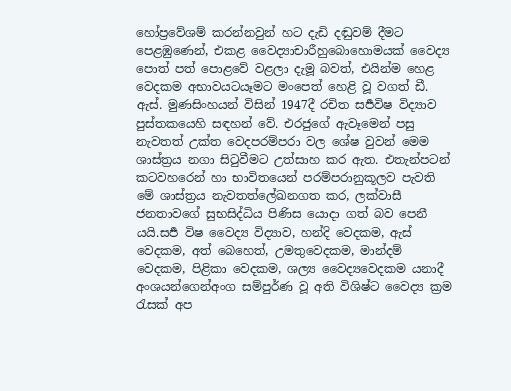හෝප්‍රවේශම් කරන්නවුන් හට දැඩි දඬුවම් දීමට පෙළඹුණෙන්, එකළ වෛද්‍යාචාරීහුබොහොමයක් වෛද්‍ය පොත් පත් පොළවේ වළලා දැමූ බවත්, එයින්ම හෙළ වෙදකම අභාවයටයෑමට මංපෙත් හෙළි වූ වගත් ඩී. ඇස්. මුණසිංහයන් විසින් 1947දී රචිත සර්‍පවිෂ විද්‍යාව පුස්තකයෙහි සඳහන් වේ. එරජුගේ ඇවෑමෙන් පසු නැවතත් උක්ත වෙදපරම්පරා වල ශේෂ වුවන් මෙම ශාස්ත්‍රය නගා සිටුවීම‍ට උත්සාහ කර ඇත. එතැන්පටන් කටවහරෙන් හා භාවිතයෙන් පරම්පරානුකූලව පැවති මේ ශාස්ත්‍රය නැවතත්ලේඛනගත කර, ලක්වාසී ජනතාවගේ සුභසිද්ධිය පිණිස යොදා ගත් බව පෙනී යයි.සර්‍ප විෂ වෛද්‍ය විද්‍යාව, හන්දි වෙදකම, ඇස් වෙදකම, අත් බෙහෙත්, උමතුවෙදකම, මාන්දම් වෙදකම, පිළිකා වෙදකම, ශල්‍ය වෛද්‍යවෙදකම යනාදී අංශයන්ගෙන්අංග සම්පුර්ණ වූ අති විශිෂ්ට වෛද්‍ය ක්‍රම රැසක් අප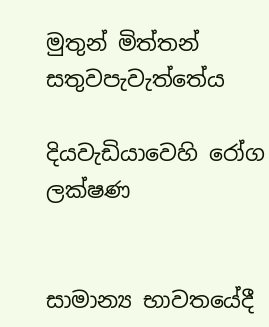මුතුන් මිත්තන් සතුවපැවැත්තේය

දියවැඩියාවෙහි රෝග ලක්ෂණ


සාමාන්‍ය භාවතයේදී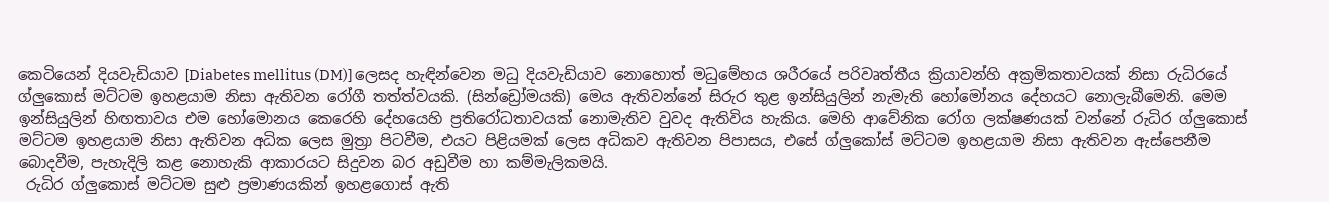කෙටියෙන් දියවැඩියාව [Diabetes mellitus (DM)] ලෙසද හැඳින්වෙන මධු දියවැඩියාව නොහොත් මධුමේහය ශරීරයේ පරිවෘත්තීය ක්‍රියාවන්හි අක්‍රමිකතාවයක් නිසා රුධිරයේ ග්ලුකොස් මට්ටම ඉහළයාම නිසා ඇතිවන රෝගී තත්ත්වයකි. (සින්ඩ්‍රෝමයකි) මෙය ඇතිවන්නේ සිරුර තුළ ඉන්සියුලින් නැමැති හෝමෝනය දේහයට නොලැබීමෙනි. මෙම ඉන්සියුලින් හිඟතාවය එම හෝමොනය කෙරෙහි දේහයෙහි ප්‍රතිරෝධතාවයක් නොමැතිව වුවද ඇතිවිය හැකිය. මෙහි ආවේනික රෝග ලක්ෂණයක් වන්නේ රුධිර ග්ලුකොස් මට්ටම ඉහළයාම නිසා ඇතිවන අධික ලෙස මුත්‍රා පිටවීම, එයට පිළියමක් ලෙස අධිකව ඇතිවන පිපාසය, එසේ ග්ලුකෝස් මට්ටම ඉහළයාම නිසා ඇතිවන ඇස්පෙනීම බොදවීම, පැහැදිලි කළ නොහැකි ආකාරයට සිදුවන බර අඩුවීම හා කම්මැලිකමයි.
 රුධිර ග්ලුකොස් මට්ටම සුළු ප්‍රමාණයකින් ඉහළගොස් ඇති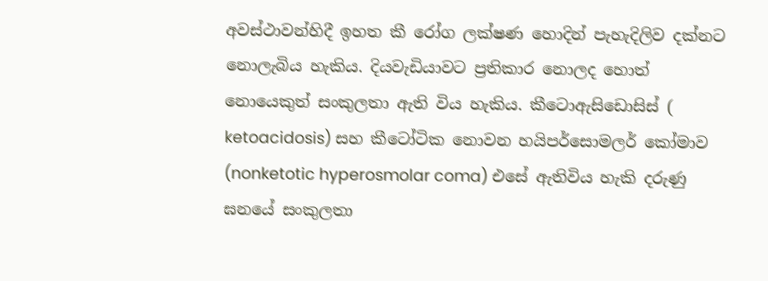අවස්ථාවන්හිදී ඉහත කී රෝග ලක්ෂණ හොදින් පැහැදිලිව දක්නට නොලැබිය හැකිය. දියවැඩියාවට ප්‍රතිකාර නොලද හොත් නොයෙකුත් සංකුලතා ඇති විය හැකිය. කීටොඇසිඩොසිස් ( ketoacidosis) සහ කීටෝටික නොවන හයිපර්සොමලර් කෝමාව (nonketotic hyperosmolar coma) එසේ ඇතිවිය හැකි දරුණු ඝනයේ සංකුලතා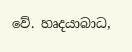වේ. හෘදයාබාධ,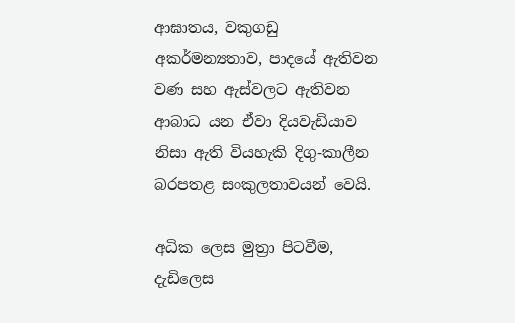ආඝාතය, වකුගඩු අකර්මන්‍යතාව, පාදයේ ඇතිවන වණ සහ ඇස්වලට ඇතිවන ආබාධ යන ඒවා දියවැඩියාව නිසා ඇති වියහැකි දිගු-කාලීන බරපතළ සංකුලතාවයන් වෙයි.

අධික ලෙස මුත්‍රා පිටවීම, දැඩිලෙස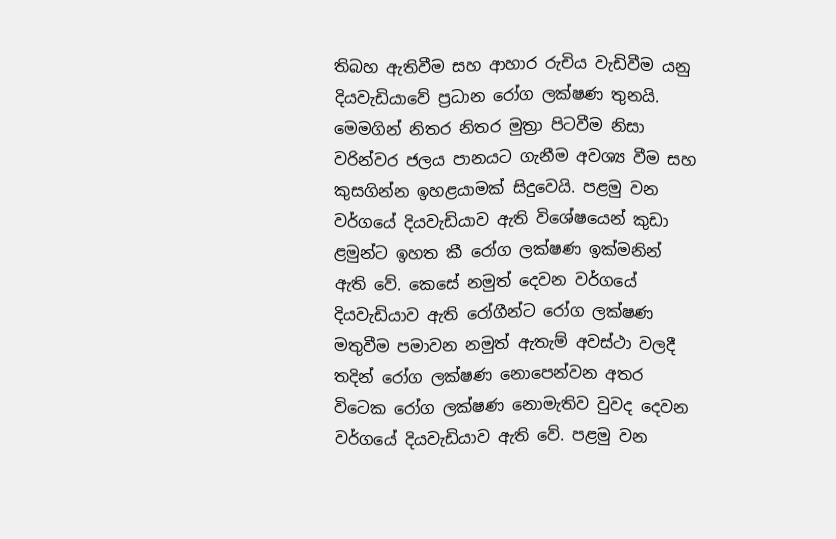තිබහ ඇතිවීම සහ ආහාර රුචිය වැඩිවීම යනු දියවැඩියාවේ ප්‍රධාන රෝග ලක්ෂණ තුනයි. මෙමගින් නිතර නිතර මුත්‍රා පිටවීම නිසා වරින්වර ජලය පානයට ගැනීම අවශ්‍ය වීම සහ කුසගින්න ඉහළයාමක් සිදුවෙයි. පළමු වන වර්ගයේ දියවැඩියාව ඇති විශේෂයෙන් කුඩා ළමුන්ට ඉහත කී රෝග ලක්ෂණ ඉක්මනින් ඇති වේ. කෙසේ නමුත් දෙවන වර්ගයේ දියවැඩියාව ඇති රෝගීන්ට රෝග ලක්ෂණ මතුවීම පමාවන නමුත් ඇතැම් අවස්ථා වලදී තදින් රෝග ලක්ෂණ නොපෙන්වන අතර විටෙක රෝග ලක්ෂණ නොමැතිව වුවද දෙවන වර්ගයේ දියවැඩියාව ඇති වේ. පළමු වන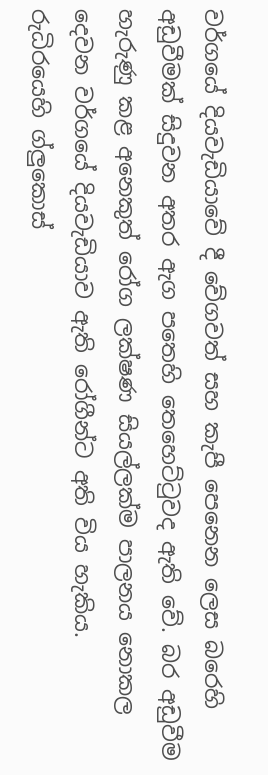වර්ගයේ දියවැඩියාවේ දී වේගවත් සහ කැපී පෙනෙන ලෙස බරෙහි අඩුවීමක් සිදුවන අතර ඇග පතෙහි තෙහෙට්ටුවද ඇති වේ. බර අඩුවීම හැරුණු කළ අනෙකුත් රෝග ලක්ෂණ සියල්ලක්ම පාලනය නොකල දෙවන වර්ගයේ දියවැඩියාව ඇති රෝගීන්ට අති විය හැකිය.
රුධිරයෙහි ග්ලුකොස්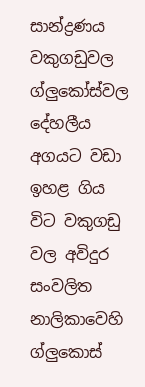සාන්ද්‍රණය වකුගඩුවල ග්‍ලුකෝස්වල දේහලීය අගයට වඩා ඉහළ ගිය විට වකුගඩු වල අවිදුර සංවලිත නාලිකාවෙහි ග්ලුකොස්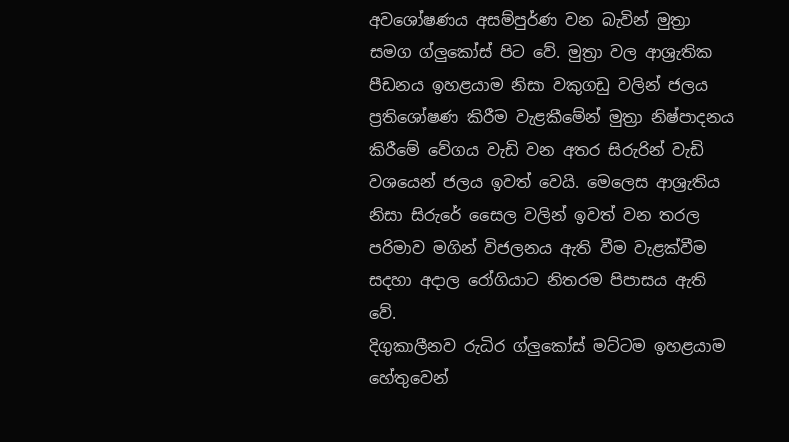අවශෝෂණය අසම්පුර්ණ වන බැවින් මුත්‍රා සමග ග්ලුකෝස් පිට වේ. මුත්‍රා වල ආශ්‍රැතික පීඩනය ඉහළයාම නිසා වකුගඩු වලින් ජලය ප්‍රතිශෝෂණ කිරීම වැළකීමේන් මුත්‍රා නිෂ්පාදනය කිරීමේ වේගය වැඩි වන අතර සිරුරින් වැඩි වශයෙන් ජලය ඉවත් වෙයි. මෙලෙස ආශ්‍රැතිය නිසා සිරුරේ සෛල වලින් ඉවත් වන තරල පරිමාව මගින් විජලනය ඇති වීම වැළක්වීම සදහා අදාල රෝගියාට නිතරම පිපාසය ඇති වේ.
දිගුකාලීනව රුධිර ග්ලුකෝස් මට්‍ටම ඉහළයාම හේතුවෙන්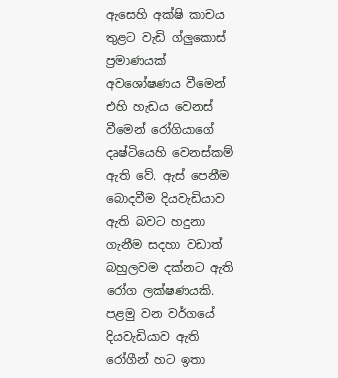ඇසෙහි අක්ෂි කාචය තුළට වැඩි ග්ලුකොස් ප්‍රමාණයක් අවශෝෂණය වීමෙන් එහි හැඩය වෙනස් වීමෙන් රෝගියාගේ දෘෂ්ටියෙහි වෙනස්කම් ඇති වේ. ඇස් පෙනීම බොදවීම දියවැඩියාව ඇති බවට හදුනා ගැනීම සදහා වඩාත් බහුලවම දක්නට ඇති රෝග ලක්ෂණයකි. පළමු වන වර්ගයේ දියවැඩියාව ඇති රෝගීන් හට ඉතා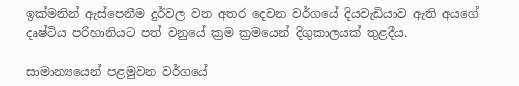ඉක්මනින් ඇස්පෙනීම දුර්වල වන අතර දෙවන වර්ගයේ දියවැඩියාව ඇති අයගේ දෘෂ්ටිය පරිහානියට පත් වනුයේ ක්‍රම ක්‍රමයෙන් දිගුකාලයක් තුළදීය.

සාමාන්‍යයෙන් පළමුවන වර්ගයේ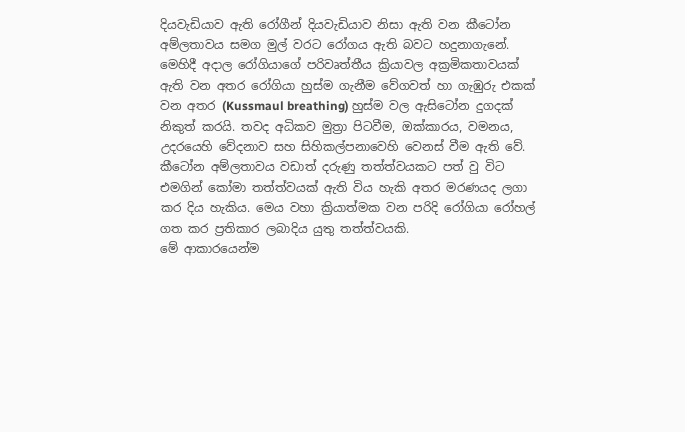දියවැඩියාව ඇති රෝගීන් දියවැඩියාව නිසා ඇති වන කීටෝන අම්ලතාවය සමග මුල් වරට රෝගය ඇති බවට හදුනා‍ගැනේ. මෙහිදී අදාල රෝගියාගේ පරිවෘත්තීය ක්‍රියාවල අක්‍රමිකතාවයක් ඇති වන අතර රෝගියා හුස්ම ගැනීම වේගවත් හා ගැඹුරු එකක් වන අතර (Kussmaul breathing) හුස්ම වල ඇසිටෝන දුගදක් නිකුත් කරයි. තවද අධිකව මුත්‍රා පිටවීම, ඔක්කාරය, වමනය, උද‍රයෙහි වේදනාව සහ සිහිකල්පනාවෙහි වෙනස් වීම ඇති වේ. කීටෝන අම්ලතාවය වඩාත් දරුණු තත්ත්වයකට පත් වු විට එමගින් කෝමා තත්ත්වයක් ඇති විය හැකි අතර මරණයද ලගා කර දිය හැකිය. මෙය වහා ක්‍රියාත්මක වන පරිදි රෝගියා රෝහල් ගත කර ප්‍රතිකාර ලබාදිය යුතු තත්ත්වයකි.
මේ ආකාරයෙන්ම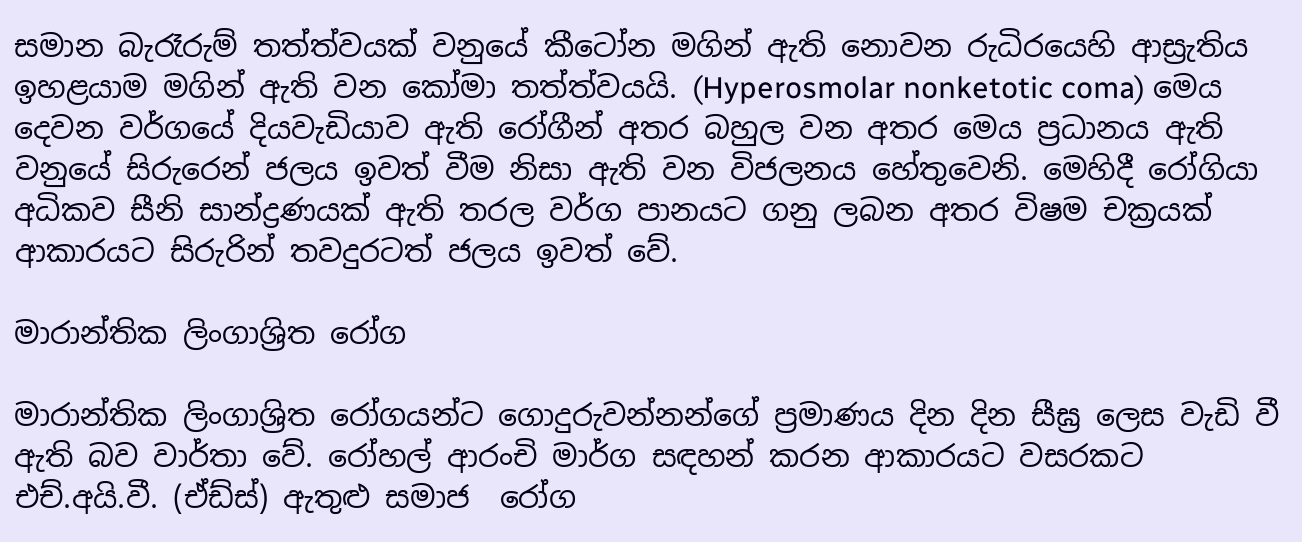සමාන බැරෑරුම් තත්ත්වයක් වනුයේ කීටෝන මගින් ඇති නොවන රුධිරයෙහි ආස්‍රැතිය ඉහළයාම මගින් ඇති වන කෝමා තත්ත්වයයි. (Hyperosmolar nonketotic coma) මෙය දෙවන වර්ගයේ දියවැඩියාව ඇති රෝගීන් අතර බහුල වන අතර මෙය ප්‍රධානය ඇති වනුයේ සිරුරෙන් ජලය ඉවත් වීම නිසා ඇති වන විජලනය හේතුවෙනි. මෙහිදී රෝගියා අධිකව සීනි සාන්ද්‍රණයක් ඇති තරල වර්ග පානයට ගනු ලබන අතර විෂම චක්‍රයක් ආකාරයට සිරුරින් තවදුරටත් ජලය ඉවත් වේ.

මාරාන්තික ලිංගාශ්‍රිත රෝග

මාරාන්තික ලිංගාශ්‍රිත රෝගයන්ට ගොදුරුවන්නන්ගේ ප්‍රමාණය දින දින සීඝ්‍ර ලෙස වැඩි වී ඇති බව වාර්තා වේ. රෝහල් ආරංචි මාර්ග සඳහන් කරන ආකාරයට වසරකට එච්.අයි.වී. (ඒඩ්ස්) ඇතුළු සමාජ  රෝග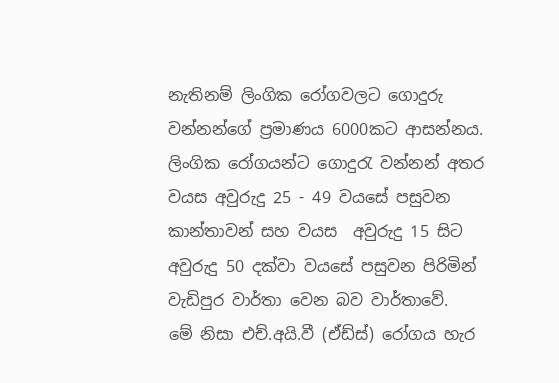නැතිනම් ලිංගික රෝගවලට ගොදුරු වන්නන්ගේ ප්‍රමාණය 6000කට ආසන්නය.
ලිංගික රෝගයන්ට ගොදුරැ වන්නන් අතර වයස අවුරුදු 25 - 49 වයසේ පසුවන කාන්තාවන් සහ වයස  අවුරුදු 15 සිට අවුරුදු 50 දක්වා වයසේ පසුවන පිරිමින් වැඩිපුර වාර්තා වෙන බව වාර්තාවේ.
මේ නිසා එච්.අයි.වී (ඒඩ්ස්) රෝගය හැර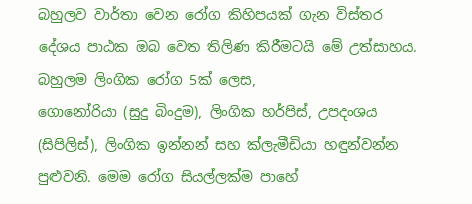බහුලව වාර්තා වෙන රෝග කිහිපයක් ගැන විස්තර දේශය පාඨක ඔබ වෙත තිලිණ කිරීමටයි මේ උත්සාහය. බහුලම ලිංගික රෝග 5ක් ලෙස,
ගොනෝරියා (සුදු බිංදුම), ලිංගික හර්පිස්, උපදංශය (සිපිලිස්), ලිංගික ඉන්නන් සහ ක්ලැමීඩියා හඳුන්වන්න පුළුවනි. මෙම රෝග සියල්ලක්ම පාහේ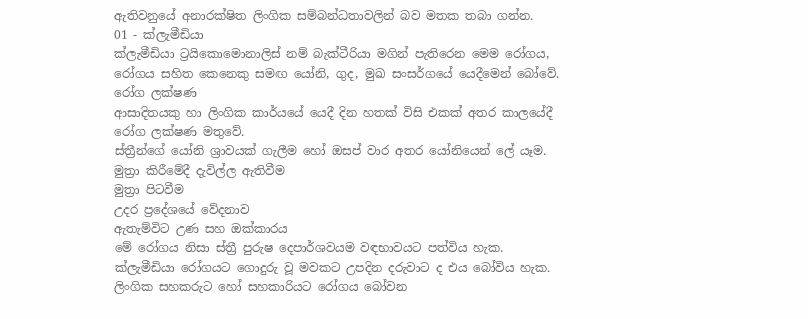ඇතිවනුයේ අනාරක්ෂිත ලිංගික සම්බන්ධතාවලින් බව මතක තබා ගන්න.
01 - ක්ලැමීඩියා
ක්ලැමීඩියා ට්‍රයිකොමොනාලිස් නම් බැක්ටීරියා මගින් පැතිරෙන මෙම රෝගය, රෝගය සහිත කෙනෙකු සමඟ යෝනි, ගුද, මුඛ සංසර්ගයේ යෙදීමෙන් බෝවේ.
රෝග ලක්ෂණ
ආසාදිතයකු හා ලිංගික කාර්යයේ යෙදී දින හතක් විසි එකක් අතර කාලයේදී රෝග ලක්ෂණ මතුවේ.
ස්ත්‍රීන්ගේ යෝනි ශ්‍රාවයක් ගැලීම හෝ ඔසප් වාර අතර යෝනියෙන් ලේ යෑම.
මුත්‍රා කිරීමේදී දැවිල්ල ඇතිවීම
මුත්‍රා පිටවීම
උදර ප්‍රදේශයේ වේදනාව
ඇතැම්විට උණ සහ ඔක්කාරය
මේ රෝගය නිසා ස්ත්‍රී පුරුෂ දෙපාර්ශවයම වඳභාවයට පත්විය හැක.
ක්ලැමීඩියා රෝගයට ගොදුරු වූ මවකට උපදින දරුවාට ද එය බෝවිය හැක. ලිංගික සහකරුට හෝ සහකාරියට රෝගය බෝවන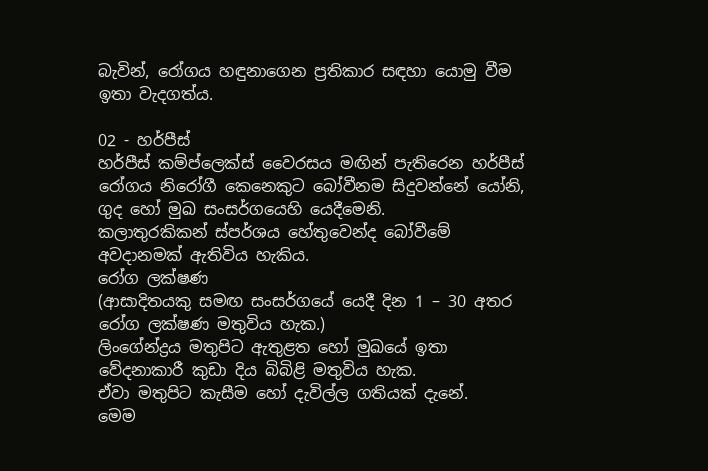බැවින්, රෝගය හඳුනාගෙන ප්‍රතිකාර සඳහා යොමු වීම ඉතා වැදගත්ය.

02 - හර්පීස්
හර්පීස් කම්ප්ලෙක්ස් වෛරසය මඟින් පැතිරෙන හර්පීස් රෝගය නිරෝගී කෙනෙකුට බෝවීනම සිදුවන්නේ යෝනි, ගුද හෝ මුඛ සංසර්ගයෙහි යෙදීමෙනි.
කලාතුරකිකන් ස්පර්ශය හේතුවෙන්ද බෝවීමේ අවදානමක් ඇතිවිය හැකිය.
රෝග ලක්ෂණ
(ආසාදිතයකු සමඟ සංසර්ගයේ යෙදී දින 1 – 30 අතර රෝග ලක්ෂණ මතුවිය හැක.)
ලිංගේන්ද්‍රය මතුපිට ඇතුළත හෝ මුඛයේ ඉතා වේදනාකාරී කුඩා දිය බිබිළි මතුවිය හැක.
ඒවා මතුපිට කැසීම හෝ දැවිල්ල ගතියක් දැනේ.
මෙම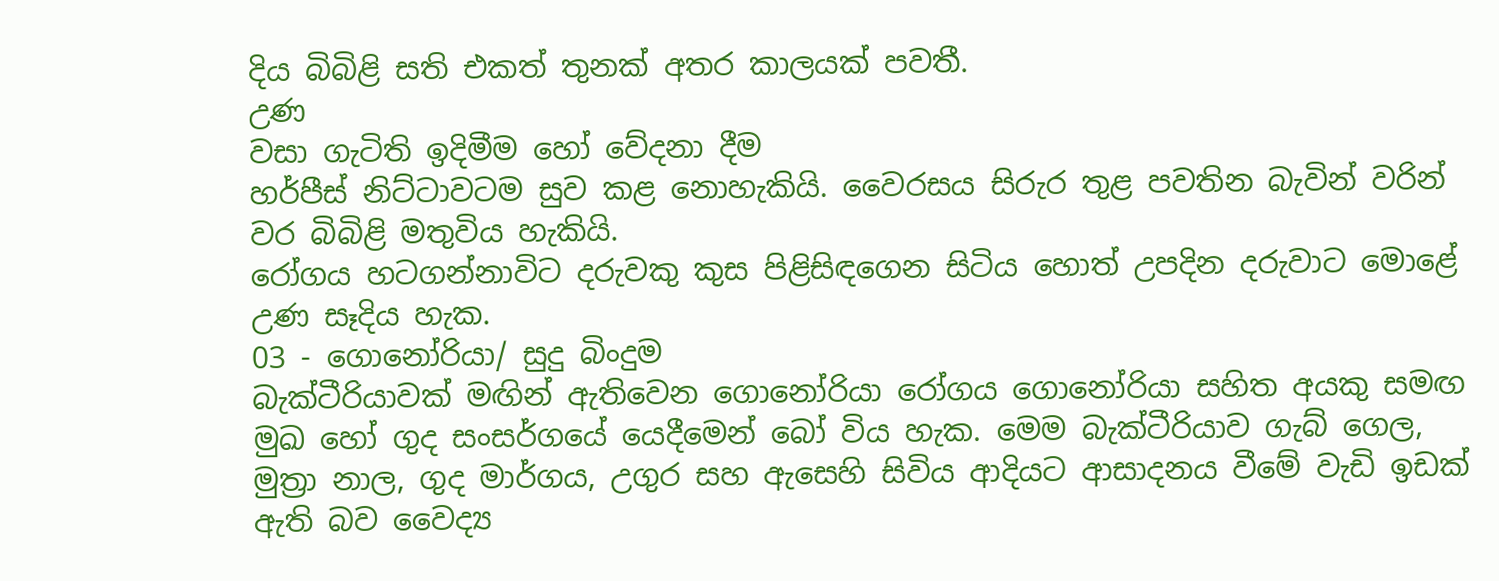දිය බිබිළි සති එකත් තුනක් අතර කාලයක් පවතී.
උණ
වසා ගැටිති ඉදිමීම හෝ වේදනා දීම
හර්පීස් නිට්ටාවටම සුව කළ නොහැකියි. වෛරසය සිරුර තුළ පවතින බැවින් වරින් වර බිබිළි මතුවිය හැකියි.
රෝගය හටගන්නාවිට දරුවකු කුස පිළිසිඳගෙන සිටිය හොත් උපදින දරුවාට මොළේ උණ සෑදිය හැක.
03 - ගොනෝරියා/ සුදු බිංදුම
බැක්ටීරියාවක් මඟින් ඇතිවෙන ගොනෝරියා රෝගය ගොනෝරියා සහිත අයකු සමඟ මුඛ හෝ ගුද සංසර්ගයේ යෙදීමෙන් බෝ විය හැක. මෙම බැක්ටීරියාව ගැබ් ගෙල, මුත්‍රා නාල, ගුද මාර්ගය, උගුර සහ ඇසෙහි සිවිය ආදියට ආසාදනය වීමේ වැඩි ඉඩක් ඇති බව වෛද්‍ය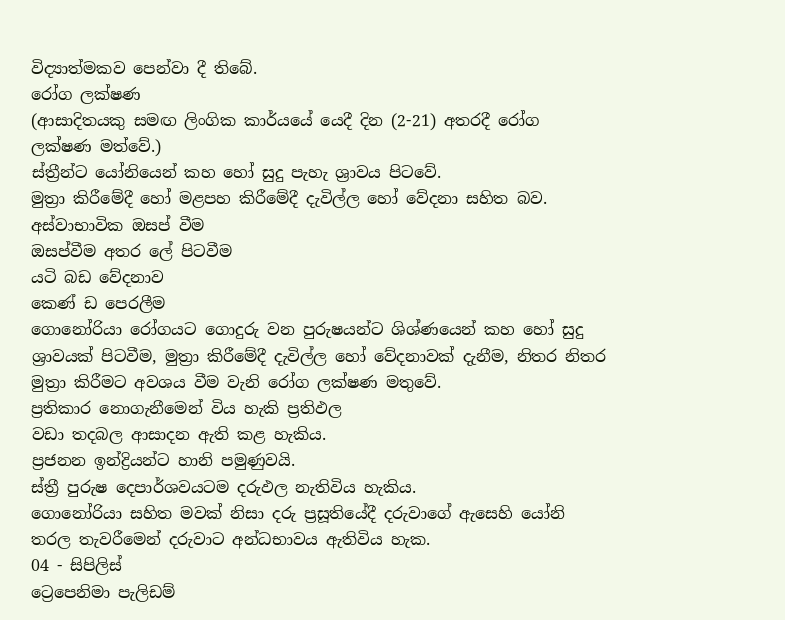විද්‍යාත්මකව පෙන්වා දී තිබේ.
රෝග ලක්ෂණ
(ආසාදිතයකු සමඟ ලිංගික කාර්යයේ යෙදී දින (2-21) අතරදී රෝග ලක්ෂණ මත්වේ.)
ස්ත්‍රීන්ට යෝනියෙන් කහ හෝ සුදු පැහැ ශ්‍රාවය පිටවේ.
මුත්‍රා කිරීමේදී හෝ මළපහ කිරීමේදී දැවිල්ල හෝ වේදනා සහිත බව.
අස්වාභාවික ඔසප් වීම
ඔසප්වීම අතර ලේ පිටවීම
යටි බඩ වේදනාව
කෙණ් ඩ පෙරලීම
ගොනෝරියා රෝගයට ගොදුරු වන පුරුෂයන්ට ශිශ්ණයෙන් කහ හෝ සුදු ශ්‍රාවයක් පිටවීම, මුත්‍රා කිරීමේදී දැවිල්ල හෝ වේදනාවක් දැනීම, නිතර නිතර මුත්‍රා කිරීමට අවශය වීම වැනි රෝග ලක්ෂණ මතුවේ.
ප්‍රතිකාර නොගැනීමෙන් විය හැකි ප්‍රතිඵල
වඩා තදබල ආසාදන ඇති කළ හැකිය.
ප්‍රජනන ඉන්ද්‍රියන්ට හානි පමුණුවයි.
ස්ත්‍රී පුරුෂ දෙපාර්ශවයටම දරුඵල නැතිවිය හැකිය.
ගොනෝරියා සහිත මවක් නිසා දරු ප්‍රසූතියේදී දරුවාගේ ඇසෙහි යෝනි තරල තැවරීමෙන් දරුවාට අන්ධභාවය ඇතිවිය හැක.
04 - සිපිලිස්
ට්‍රෙපෙනිමා පැලිඩම්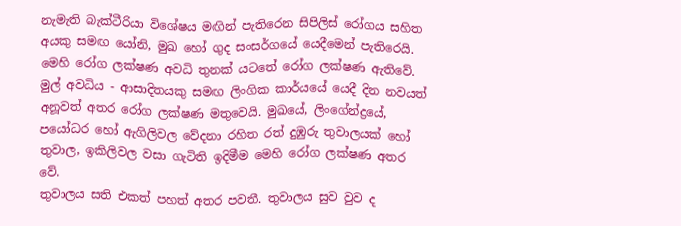නැමැති බැක්ටීරියා විශේෂය මඟින් පැතිරෙන සිපිලිස් රෝගය සහිත අයකු සමඟ යෝනි, මුඛ හෝ ගුද සංසර්ගයේ යෙදීමෙන් පැතිරෙයි. මෙහි රෝග ලක්ෂණ අවධි තුනක් යටතේ රෝග ලක්ෂණ ඇතිවේ.
මුල් අවධිය - ආසාදිතයකු සමඟ ලිංගික කාර්යයේ යෙදී දින නවයත් අනූවත් අතර රෝග ලක්ෂණ මතුවෙයි. මුඛයේ, ලිංගේන්ද්‍රයේ, පයෝධර හෝ ඇගිලිවල වේදනා රහිත රත් දුඹුරු තුවාලයක් හෝ තුවාල, ඉකිලිවල වසා ගැටිති ඉදිමීම මෙහි රෝග ලක්ෂණ අතර වේ.
තුවාලය සති එකත් පහත් අතර පවතී. තුවාලය සුව වුව ද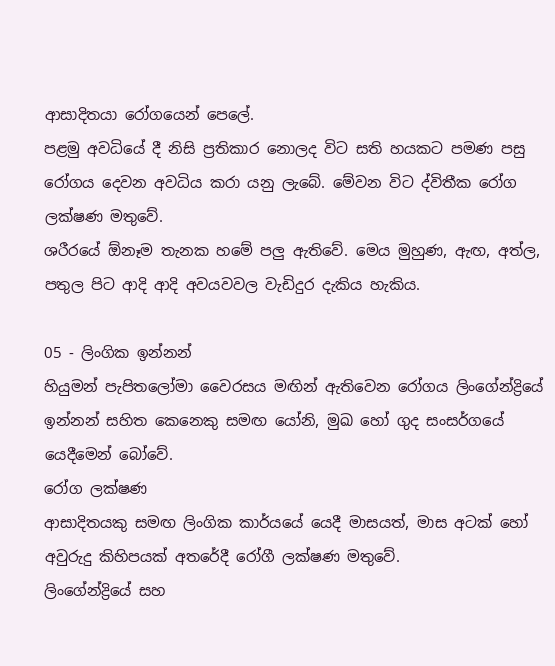ආසාදිතයා රෝගයෙන් පෙලේ.
පළමු අවධියේ දී නිසි ප්‍රතිකාර නොලද විට සති හයකට පමණ පසු රෝගය දෙවන අවධිය කරා යනු ලැබේ. මේවන විට ද්විතීක රෝග ලක්ෂණ මතුවේ.
ශරීරයේ ඕනෑම තැනක හමේ පලු ඇතිවේ. මෙය මුහුණ, ඇඟ, අත්ල, පතුල පිට ආදි ආදි අවයවවල වැඩිදුර දැකිය හැකිය.

05 - ලිංගික ඉන්නන්
හියුමන් පැපිතලෝමා වෛරසය මඟින් ඇතිවෙන රෝගය ලිංගේන්ද්‍රියේ ඉන්නන් සහිත කෙනෙකු සමඟ යෝනි, මුඛ හෝ ගුද සංසර්ගයේ යෙදීමෙන් බෝවේ.
රෝග ලක්ෂණ
ආසාදිතයකු සමඟ ලිංගික කාර්යයේ යෙදී මාසයත්, මාස අටක් හෝ අවුරුදු කිහිපයක් අතරේදී රෝගී ලක්ෂණ මතුවේ.
ලිංගේන්ද්‍රියේ සහ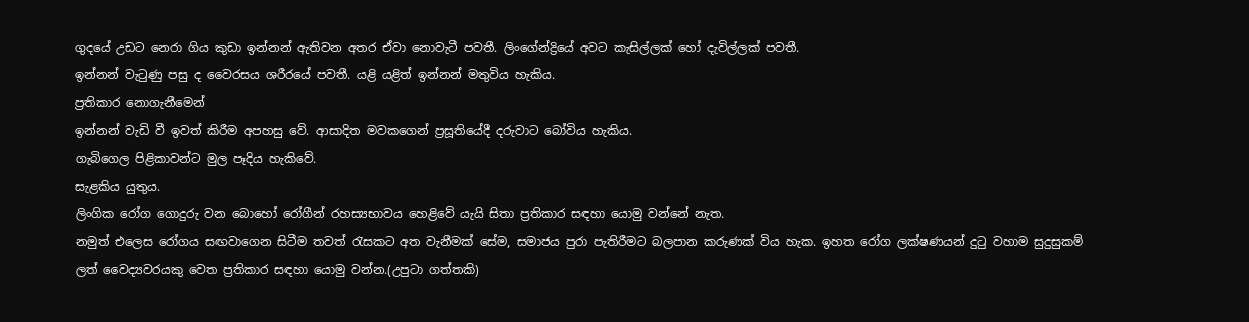ගුදයේ උඩට නෙරා ගිය කුඩා ඉන්නන් ඇතිවන අතර ඒවා නොවැටී පවතී. ලිංගේන්ද්‍රියේ අවට කැසිල්ලක් හෝ දැවිල්ලක් පවතී.
ඉන්නන් වැටුණු පසු ද වෛරසය ශරීරයේ පවතී. යළි යළිත් ඉන්නන් මතුවිය හැකිය.
ප්‍රතිකාර නොගැනීමෙන්
ඉන්නන් වැඩි වී ඉවත් කිරීම අපහසු වේ. ආසාදිත මවකගෙන් ප්‍රසූතියේදී දරුවාට බෝවිය හැකිය.
ගැබිගෙල පිළිකාවන්ට මුල පෑදිය හැකිවේ.
සැළකිය යුතුය.
ලිංගික රෝග ගොදුරු වන බොහෝ රෝගීන් රහස්‍යභාවය හෙළිවේ යැයි සිතා ප්‍රතිකාර සඳහා යොමු වන්නේ නැත.
නමුත් එලෙස රෝගය සඟවාගෙන සිටීම තවත් රැසකට අත වැනීමක් සේම, සමාජය පුරා පැතිරීමට බලපාන කරුණක් විය හැක. ඉහත රෝග ලක්ෂණයන් දුටු වහාම සුදුසුකම් ලත් වෛද්‍යවරයකු වෙත ප්‍රතිකාර සඳහා යොමු වන්න.(උපුටා ගත්තකි)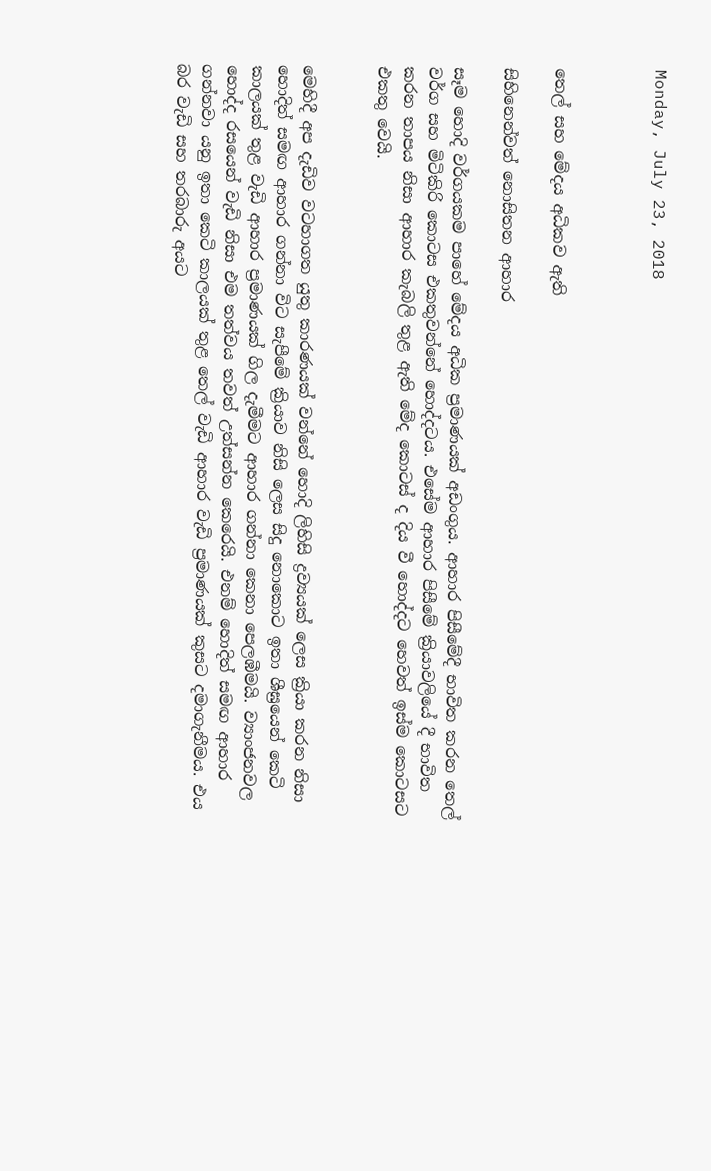Monday, July 23, 2018



තෙල් සහ මේදය අධිකව ඇති

සිහිනෙන්වත් නොසිතන ආහාර

සෑම හොදි වර්ගයකම පාහේ මේදය අධික ප්‍රමාණයක්‌ අඩංගුය. ආහාර පිසීමේදී භාවිත කරන තෙල් වර්ග සහ මිටිකිරි කොටස එකතුවන්නේ හොද්දටය. එසේම ආහාර පිසීමේ ක්‍රියාවලියේ දී භාවිත කරන තාපය නිසා ආහාර කැබලි තුළ ඇති මේද කොටස්‌ ද දිය වී හොද්දට හෙවත් ඉස්‌ම කොටසට එකතු වෙයි.


මෙහිදී අප දැඩිව වටහාගත යුතු කාරණයක්‌ වන්නේ හොදි ලිහිසි ද්‍රව්‍යයක්‌ ලෙස ක්‍රියා කරන නිසා හොදිත් සමඟ ආහාර ගන්නා විට සැපීමේ ක්‍රියාව නිසි ලෙස සිදු නොකොට ඉතා ශීඝ්‍රයෙන් කෙටි කාලයක්‌ තුළ වැඩි ආහාර ප්‍රමාණයක්‌ ගිල දැමීමට ආහාර ගන්නා කෙනා පෙලඹීමයි. ව්‍යාංජනවල හොද්ද රසයෙන් වැඩි නිසා එම තත්වය තවත් උත්සන්න කෙරෙයි. එනම් හොදිත් සමඟ ආහාර ගන්නවා යනු ඉතා කෙටි කාලයක්‌ තුළ තෙල් වැඩි ආහාර වැඩි ප්‍රමාණයක්‌ කුසට දමාගැනීමය. එය බර වැඩි සහ තරබාරු අයට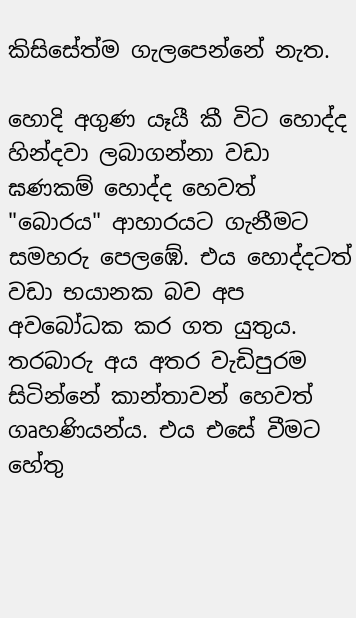කිසිසේත්ම ගැලපෙන්නේ නැත.

හොදි අගුණ යෑයී කී විට හොද්ද හින්දවා ලබාගන්නා වඩා ඝණකම් හොද්ද හෙවත් "බොරය" ආහාරයට ගැනීමට සමහරු පෙලඹේ. එය හොද්දටත් වඩා භයානක බව අප අවබෝධක කර ගත යුතුය. තරබාරු අය අතර වැඩිපුරම සිටින්නේ කාන්තාවන් හෙවත් ගෘහණියන්ය. එය එසේ වීමට හේතු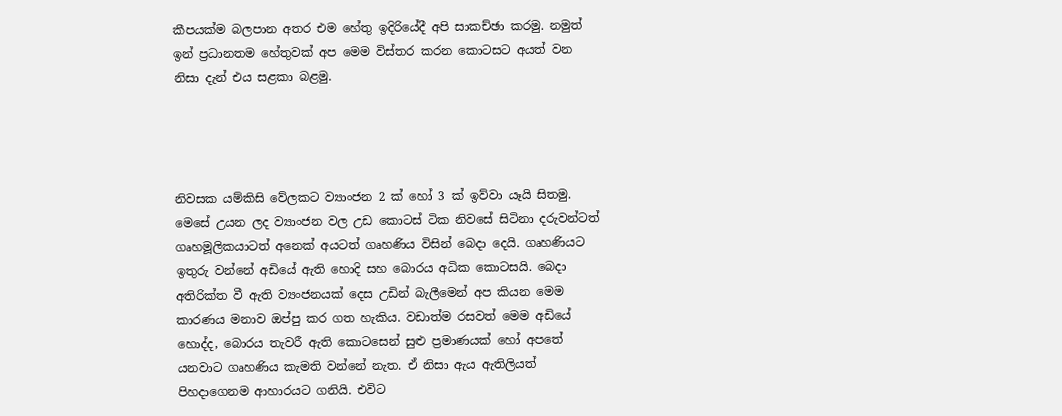කීපයක්‌ම බලපාන අතර එම හේතු ඉදිරියේදී අපි සාකච්ඡා කරමු. නමුත් ඉන් ප්‍රධානතම හේතුවක්‌ අප මෙම විස්‌තර කරන කොටසට අයත් වන නිසා දැන් එය සළකා බළමු.




නිවසක යම්කිසි වේලකට ව්‍යාංජන 2 ක්‌ හෝ 3 ක්‌ ඉව්වා යෑයි සිතමු. මෙසේ උයන ලද ව්‍යාංජන වල උඩ කොටස්‌ ටික නිවසේ සිටිනා දරුවන්ටත් ගෘහමූලිකයාටත් අනෙක්‌ අයටත් ගෘහණිය විසින් බෙදා දෙයි. ගෘහණියට ඉතුරු වන්නේ අඩියේ ඇති හොදි සහ බොරය අධික කොටසයි. බෙදා අතිරික්‌ත වී ඇති ව්‍යංජනයක්‌ දෙස උඩින් බැලීමෙන් අප කියන මෙම කාරණය මනාව ඔප්පු කර ගත හැකිය. වඩාත්ම රසවත් මෙම අඩියේ හොද්ද, බොරය තැවරී ඇති කොටසෙන් සුළු ප්‍රමාණයක්‌ හෝ අපතේ යනවාට ගෘහණිය කැමති වන්නේ නැත. ඒ නිසා ඇය ඇතිලියත් පිහදාගෙනම ආහාරයට ගනියි. එවිට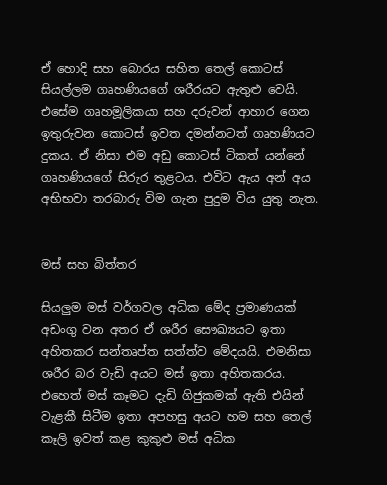ඒ හොදි සහ බොරය සහිත තෙල් කොටස්‌ සියල්ලම ගෘහණියගේ ශරීරයට ඇතුළු වෙයි. එසේම ගෘහමූලිකයා සහ දරුවන් ආහාර ගෙන ඉතුරුවන කොටස්‌ ඉවත දමන්නටත් ගෘහණියට දුකය. ඒ නිසා එම අඩු කොටස්‌ ටිකත් යන්නේ ගෘහණියගේ සිරුර තුළටය. එවිට ඇය අන් අය අභිභවා තරබාරු විම ගැන පුදුම විය යුතු නැත.


මස්‌ සහ බිත්තර

සියලුම මස්‌ වර්ගවල අධික මේද ප්‍රමාණයක්‌ අඩංගු වන අතර ඒ ශරීර සෞඛ්‍යයට ඉතා අහිතකර සන්තෘප්ත සත්ත්ව මේදයයි. එමනිසා ශරීර බර වැඩි අයට මස්‌ ඉතා අහිතකරය. එහෙත් මස්‌ කෑමට දැඩි ගිජුකමක්‌ ඇති එයින් වැළකී සිටීම ඉතා අපහසු අයට හම සහ තෙල් කෑලි ඉවත් කළ කුකුළු මස්‌ අධික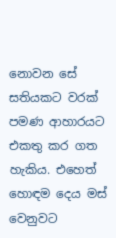නොවන සේ සතියකට වරක්‌ පමණ ආහාරයට එකතු කර ගත හැකිය. එහෙත් හොඳම දෙය මස්‌ වෙනුවට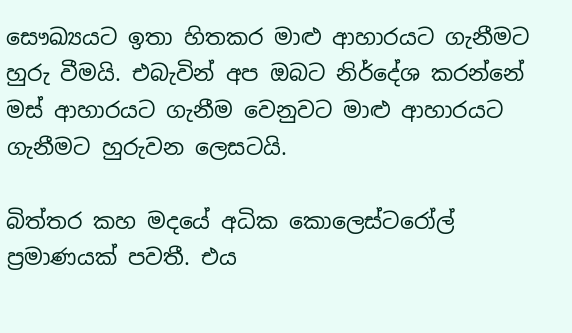සෞඛ්‍යයට ඉතා හිතකර මාළු ආහාරයට ගැනීමට හුරු වීමයි. එබැවින් අප ඔබට නිර්දේශ කරන්නේ මස්‌ ආහාරයට ගැනීම වෙනුවට මාළු ආහාරයට ගැනීමට හුරුවන ලෙසටයි.

බිත්තර කහ මදයේ අධික කොලෙස්‌ටරෝල් ප්‍රමාණයක්‌ පවතී. එය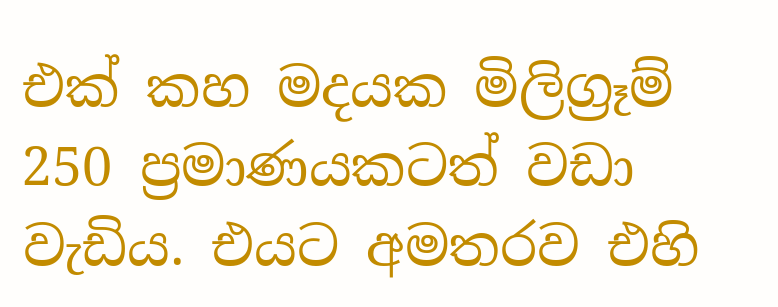එක්‌ කහ මදයක මිලිග්‍රෑම් 250 ප්‍රමාණයකටත් වඩා වැඩිය. එයට අමතරව එහි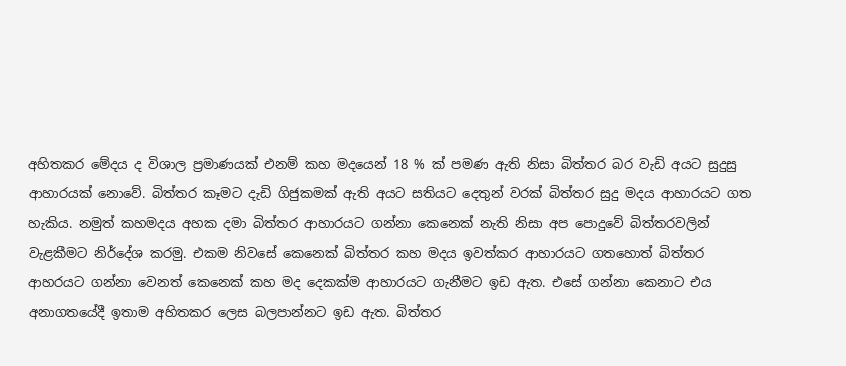අහිතකර මේදය ද විශාල ප්‍රමාණයක්‌ එනම් කහ මදයෙන් 18 % ක්‌ පමණ ඇති නිසා බිත්තර බර වැඩි අයට සුදුසු ආහාරයක්‌ නොවේ. බිත්තර කෑමට දැඩි ගිජුකමක්‌ ඇති අයට සතියට දෙතුන් වරක්‌ බිත්තර සුදු මදය ආහාරයට ගත හැකිය. නමුත් කහමදය අහක දමා බිත්තර ආහාරයට ගන්නා කෙනෙක්‌ නැති නිසා අප පොදුවේ බිත්තරවලින් වැළකීමට නිර්දේශ කරමු. එකම නිවසේ කෙනෙක්‌ බිත්තර කහ මදය ඉවත්කර ආහාරයට ගතහොත් බිත්තර ආහරයට ගන්නා වෙනත් කෙනෙක්‌ කහ මද දෙකක්‌ම ආහාරයට ගැනීමට ඉඩ ඇත. එසේ ගන්නා කෙනාට එය අනාගතයේදී ඉතාම අහිතකර ලෙස බලපාන්නට ඉඩ ඇත. බිත්තර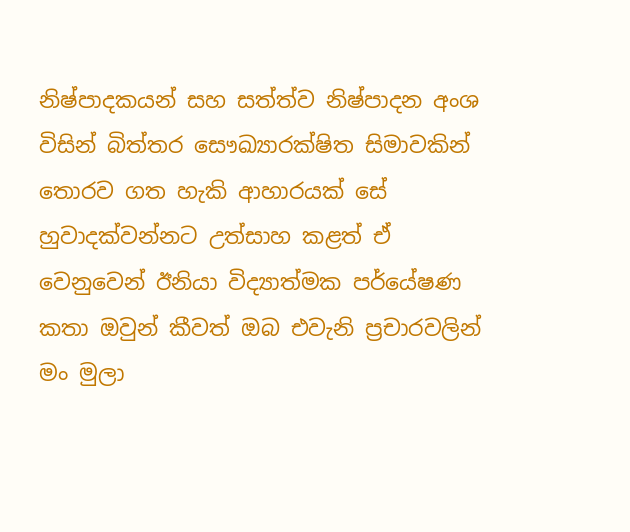නිෂ්පාදකයන් සහ සත්ත්ව නිෂ්පාදන අංශ විසින් බිත්තර සෞඛ්‍යාරක්‌ෂිත සිමාවකින් තොරව ගත හැකි ආහාරයක්‌ සේ හුවාදක්‌වන්නට උත්සාහ කළත් ඒ වෙනුවෙන් ඊනියා විද්‍යාත්මක පර්යේෂණ කතා ඔවුන් කීවත් ඔබ එවැනි ප්‍රචාරවලින් මං මුලා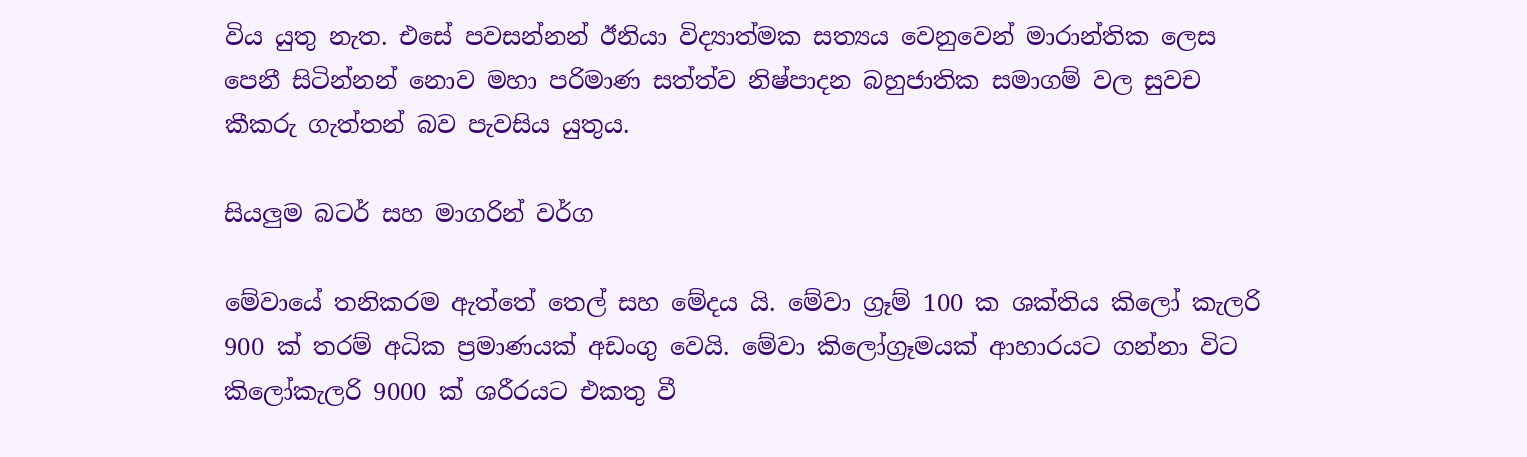විය යුතු නැත. එසේ පවසන්නන් ඊනියා විද්‍යාත්මක සත්‍යය වෙනුවෙන් මාරාන්තික ලෙස පෙනී සිටින්නන් නොව මහා පරිමාණ සත්ත්ව නිෂ්පාදන බහුජාතික සමාගම් වල සුවච කීකරු ගැත්තන් බව පැවසිය යුතුය.

සියලුම බටර් සහ මාගරින් වර්ග

මේවායේ තනිකරම ඇත්තේ තෙල් සහ මේදය යි. මේවා ග්‍රෑම් 100 ක ශක්‌තිය කිලෝ කැලරි 900 ක්‌ තරම් අධික ප්‍රමාණයක්‌ අඩංගු වෙයි. මේවා කිලෝග්‍රෑමයක්‌ ආහාරයට ගන්නා විට කිලෝකැලරි 9000 ක්‌ ශරීරයට එකතු වී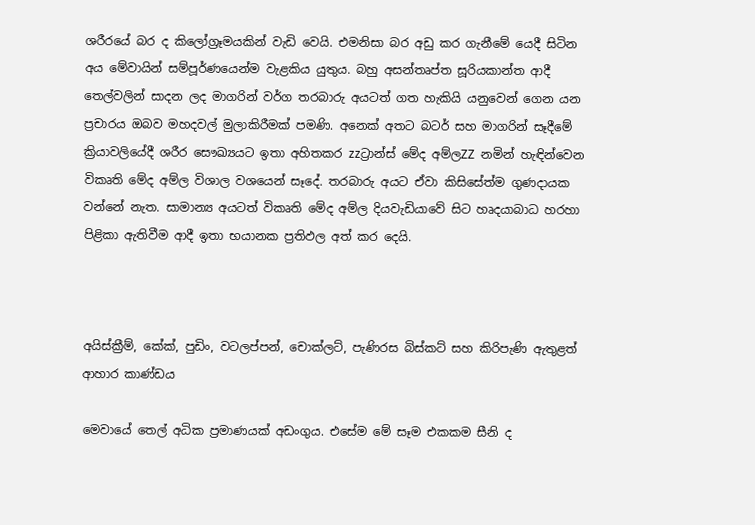ශරීරයේ බර ද කිලෝග්‍රෑමයකින් වැඩි වෙයි. එමනිසා බර අඩු කර ගැනීමේ යෙදී සිටින අය මේවායින් සම්පූර්ණයෙන්ම වැළකිය යුතුය. බහු අසන්තෘප්ත සූරියකාන්ත ආදී තෙල්වලින් සාදන ලද මාගරින් වර්ග තරබාරු අයටත් ගත හැකියි යනුවෙන් ගෙන යන ප්‍රචාරය ඔබව මහදවල් මුලාකිරීමක්‌ පමණි. අනෙක්‌ අතට බටර් සහ මාගරින් සෑදීමේ ක්‍රියාවලියේදී ශරීර සෞඛ්‍යයට ඉතා අහිතකර zzට්‍රාන්ස්‌ මේද අම්ලZZ නමින් හැඳින්වෙන විකෘති මේද අම්ල විශාල වශයෙන් සෑදේ. තරබාරු අයට ඒවා කිසිසේත්ම ගුණදායක වන්නේ නැත. සාමාන්‍ය අයටත් විකෘති මේද අම්ල දියවැඩියාවේ සිට හෘදයාබාධ හරහා පිළිකා ඇතිවීම ආදී ඉතා භයානක ප්‍රතිඵල අත් කර දෙයි.



අයිස්‌ක්‍රීම්, කේක්‌, පුඩිං, වටලප්පන්, චොක්‌ලට්‌, පැණිරස බිස්‌කට්‌ සහ කිරිපැණි ඇතුළත් ආහාර කාණ්‌ඩය

මෙවායේ තෙල් අධික ප්‍රමාණයක්‌ අඩංගුය. එසේම මේ සෑම එකකම සීනි ද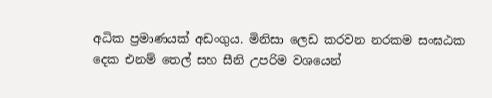අධික ප්‍රමාණයක්‌ අඩංගුය. මිනිසා ලෙඩ කරවන නරකම සංඝඨක දෙක එනම් තෙල් සහ සීනි උපරිම වශයෙන්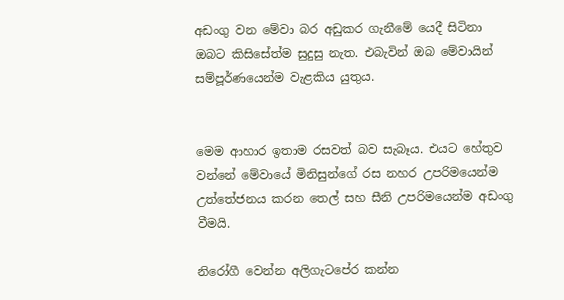අඩංගු වන මේවා බර අඩුකර ගැනීමේ යෙදී සිටිනා ඔබට කිසිසේත්ම සුදුසු නැත. එබැවින් ඔබ මේවායින් සම්පූර්ණයෙන්ම වැළකිය යුතුය.


මෙම ආහාර ඉතාම රසවත් බව සැබෑය. එයට හේතුව වන්නේ මේවායේ මිනිසුන්ගේ රස නහර උපරිමයෙන්ම උත්තේජනය කරන තෙල් සහ සීනි උපරිමයෙන්ම අඩංගු වීමයි.

නිරෝගී වෙන්න අලිගැටපේර කන්න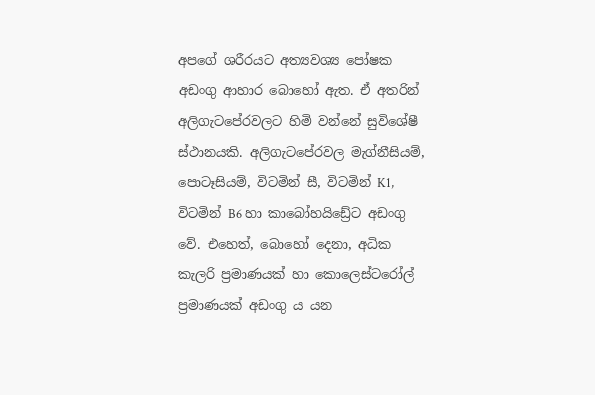අපගේ ශරීරයට අත්‍යවශ්‍ය පෝෂක අඩංගු ආහාර බොහෝ ඇත. ඒ අතරින් අලිගැටපේරවලට හිමි වන්නේ සුවිශේෂී ස්ථානයකි. අලිගැටපේරවල මැග්නීසියම්, පොටෑසියම්, විටමින් සී, විටමින් K1, විටමින් B6 හා කාබෝහයිඩ්‍රේට අඩංගු වේ. එහෙත්, බොහෝ දෙනා, අධික කැලරි ප්‍රමාණයක් හා කොලෙස්ටරෝල් ප්‍රමාණයක් අඩංගු ය යන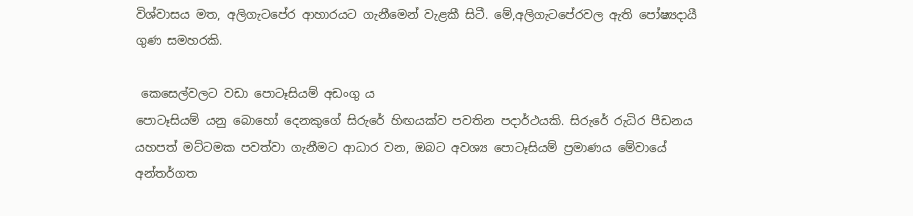විශ්වාසය මත, අලිගැටපේර ආහාරයට ගැනීමෙන් වැළකී සිටී. මේ,අලිගැටපේරවල ඇති පෝෂ්‍යදායී ගුණ සමහරකි.

 කෙසෙල්වලට වඩා පොටෑසියම් අඩංගු ය
පොටෑසියම් යනු බොහෝ දෙනකුගේ සිරුරේ හිඟයක්ව පවතින පදාර්ථයකි. සිරුරේ රුධිර පීඩනය යහපත් මට්ටමක පවත්වා ගැනීමට ආධාර වන, ඔබට අවශ්‍ය පොටෑසියම් ප්‍රමාණය මේවායේ අන්තර්ගත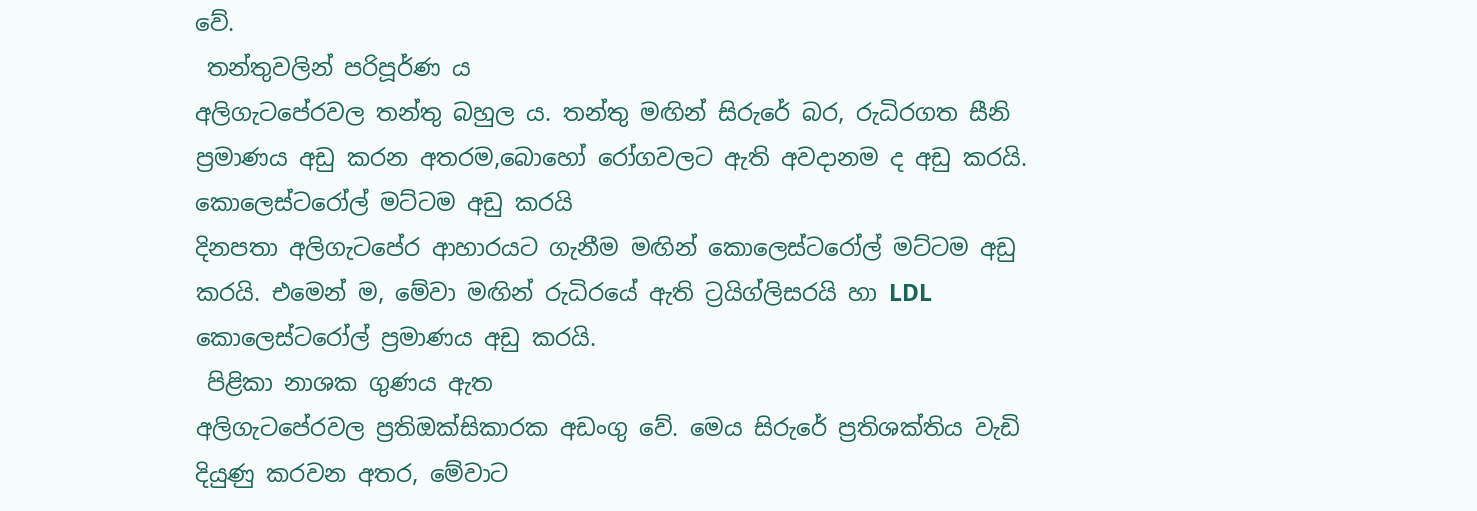වේ.
 තන්තුවලින් පරිපූර්ණ ය
අලිගැටපේරවල තන්තු බහුල ය. තන්තු මඟින් සිරුරේ බර, රුධිරගත සීනි ප්‍රමාණය අඩු කරන අතරම,බොහෝ රෝගවලට ඇති අවදානම ද අඩු කරයි.
කොලෙස්ටරෝල් මට්ටම අඩු කරයි
දිනපතා අලිගැටපේර ආහාරයට ගැනීම මඟින් කොලෙස්ටරෝල් මට්ටම අඩු කරයි. එමෙන් ම, මේවා මඟින් රුධිරයේ ඇති ට්‍රයිග්ලිසරයි හා LDL කොලෙස්ටරෝල් ප්‍රමාණය අඩු කරයි.
 පිළිකා නාශක ගුණය ඇත
අලිගැටපේරවල ප්‍රතිඔක්සිකාරක අඩංගු වේ. මෙය සිරුරේ ප්‍රතිශක්තිය වැඩි දියුණු කරවන අතර, මේවාට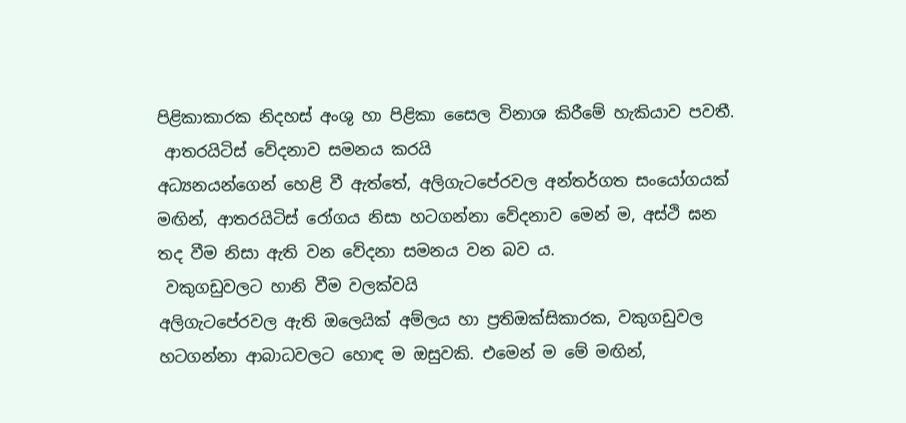පිළිකාකාරක නිදහස් අංශු හා පිළිකා සෛල විනාශ කිරීමේ හැකියාව පවතී.
 ආතරයිටිස් වේදනාව සමනය කරයි
අධ්‍යනයන්ගෙන් හෙළි වී ඇත්තේ, අලිගැටපේරවල අන්තර්ගත සංයෝගයක් මඟින්, ආතරයිටිස් රෝගය නිසා හටගන්නා වේදනාව මෙන් ම, අස්ථි ඝන තද වීම නිසා ඇති වන වේදනා සමනය වන බව ය.
 වකුගඩුවලට හානි වීම වලක්වයි
අලිගැටපේරවල ඇති ඔලෙයික් අම්ලය හා ප්‍රතිඔක්සිකාරක, වකුගඩුවල හටගන්නා ආබාධවලට හොඳ ම ඔසුවකි. එමෙන් ම මේ මඟින්,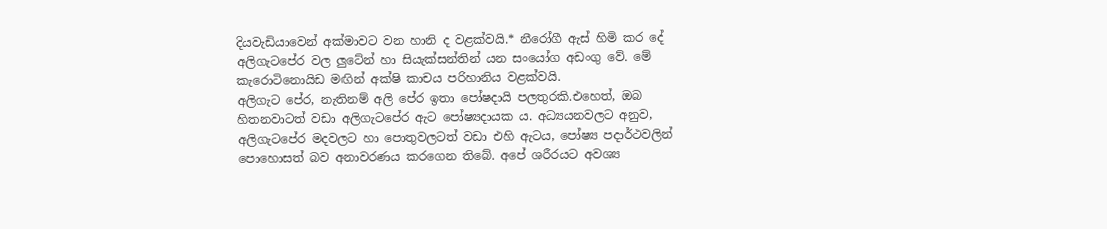දියවැඩියාවෙන් අක්මාවට වන හානි ද වළක්වයි.* නීරෝගී ඇස් හිමි කර දේ
අලිගැටපේර වල ලුටේන් හා සියැක්සන්තින් යන සංයෝග අඩංගු වේ. මේ කැරොටිනොයිඩ මඟින් අක්ෂි කාචය පරිහානිය වළක්වයි.
අලිගැට පේර, නැතිනම් අලි පේර ඉතා පෝෂදායි පලතුරකි.එහෙත්, ඔබ හිතනවාටත් වඩා අලිගැටපේර ඇට පෝෂ්‍යදායක ය. අධ්‍යයනවලට අනුව, අලිගැටපේර මදවලට හා පොතුවලටත් වඩා එහි ඇටය, පෝෂ්‍ය පදාර්ථවලින් පොහොසත් බව අනාවරණය කරගෙන තිබේ. අපේ ශරීරයට අවශ්‍ය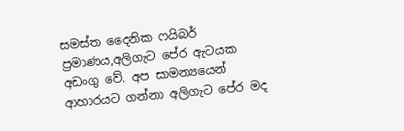සමස්ත දෛනික ෆයිබර් ප්‍රමාණය,අලිගැට පේර ඇටයක අඩංගු වේ. අප සාමන්‍යයෙන් ආහාරයට ගන්නා අලිගැට පේර මද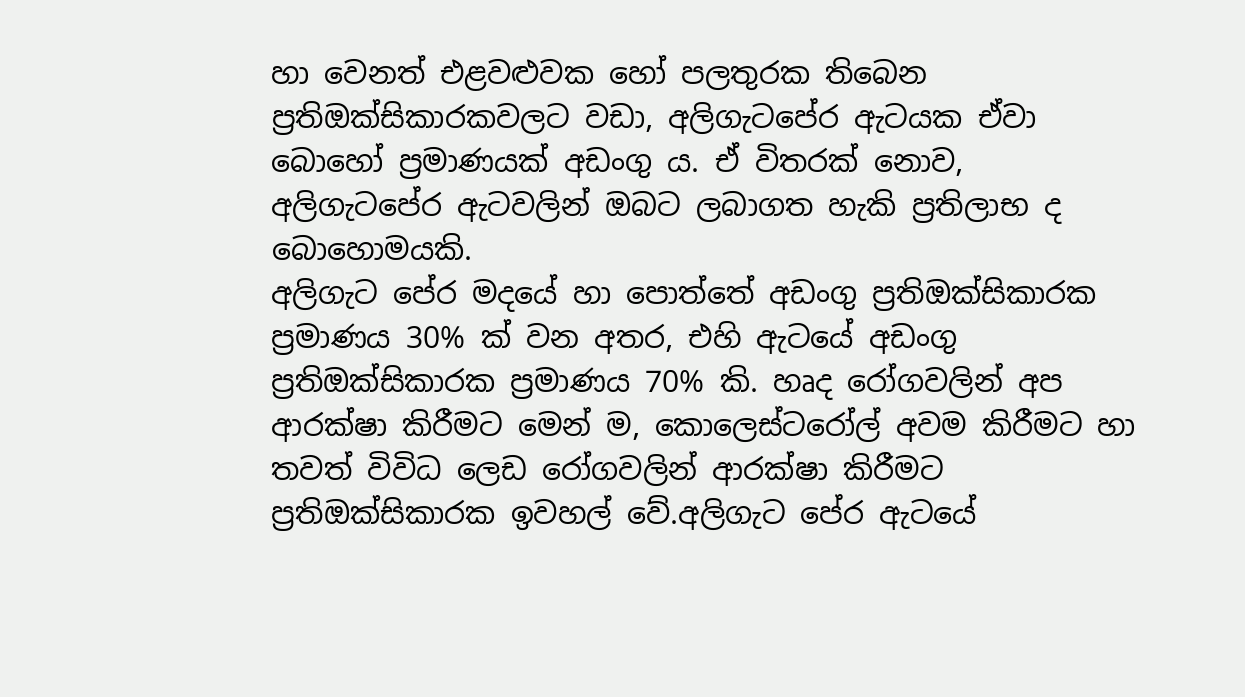හා වෙනත් එළවළුවක හෝ පලතුරක තිබෙන ප්‍රතිඔක්සිකාරකවලට වඩා, අලිගැටපේර ඇටයක ඒවා බොහෝ ප්‍රමාණයක් අඩංගු ය. ඒ විතරක් නොව, අලිගැටපේර ඇටවලින් ඔබට ලබාගත හැකි ප්‍රතිලාභ ද බොහොමයකි.
අලිගැට පේර මදයේ හා පොත්තේ අඩංගු ප්‍රතිඔක්සිකාරක ප්‍රමාණය 30% ක් වන අතර, එහි ඇටයේ අඩංගු ප්‍රතිඔක්සිකාරක ප්‍රමාණය 70% කි. හෘද රෝගවලින් අප ආරක්ෂා කිරීමට මෙන් ම, කොලෙස්ටරෝල් අවම කිරීමට හා තවත් විවිධ ලෙඩ රෝගවලින් ආරක්ෂා කිරීමට ප්‍රතිඔක්සිකාරක ඉවහල් වේ.අලිගැට පේර ඇටයේ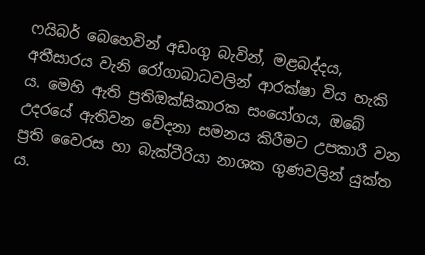ෆයිබර් බෙහෙවින් අඩංගු බැවින්, මළබද්දය, අතීසාරය වැනි රෝගාබාධවලින් ආරක්ෂා විය හැකි ය. මෙහි ඇති ප්‍රතිඔක්සිකාරක සංයෝගය, ඔබේ උදරයේ ඇතිවන වේදනා සමනය කිරීමට උපකාරී වන ප්‍රති වෛරස හා බැක්ටීරියා නාශක ගුණවලින් යුක්ත ය.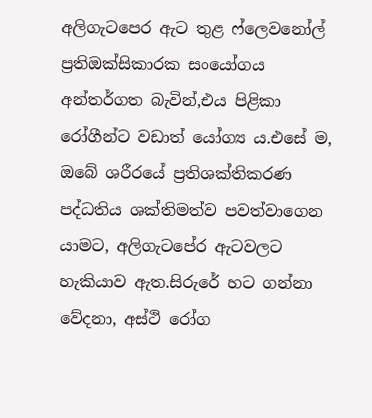අලිගැටපෙර ඇට තුළ ෆ්ලෙවනෝල් ප්‍රතිඔක්සිකාරක සංයෝගය අන්තර්ගත බැවින්,එය පිළිකා රෝගීන්ට වඩාත් යෝග්‍ය ය.එසේ ම, ඔබේ ශරීරයේ ප්‍රතිශක්තිකරණ පද්ධතිය ශක්තිමත්ව පවත්වාගෙන යාමට, අලිගැටපේර ඇටවලට හැකියාව ඇත.සිරුරේ හට ගන්නා වේදනා, අස්ථි රෝග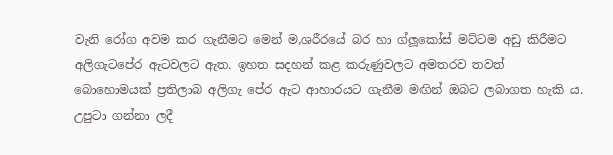වැනි රෝග අවම කර ගැනීමට මෙන් ම,ශරීරයේ බර හා ග්ලූකෝස් මට්ටම අඩු කිරීමට අලිගැටපේර ඇටවලට ඇත. ඉහත සදහන් කළ කරුණුවලට අමතරව තවත් බොහොමයක් ප්‍රතිලාබ අලිගැ පේර ඇට ආහාරයට ගැනීම මඟින් ඔබට ලබාගත හැකි ය. උපුටා ගන්නා ලදී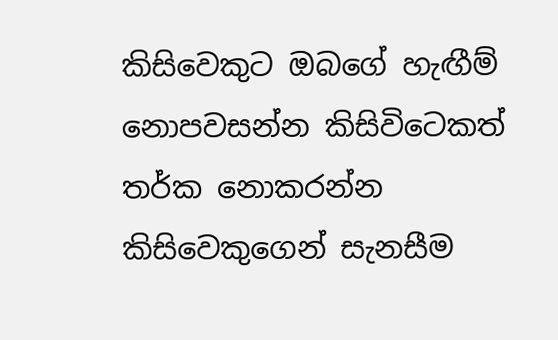කිසිවෙකුට ඔබගේ හැඟීම් නොපවසන්න කිසිවිටෙකත් තර්ක නොකරන්න කිසිවෙකුගෙන් සැනසීම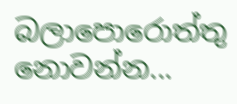බලාපොරොත්තු නොවන්න...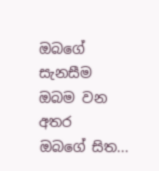ඔබගේ සැනසීම ඔබම වන අතර  ඔබගේ සිත...